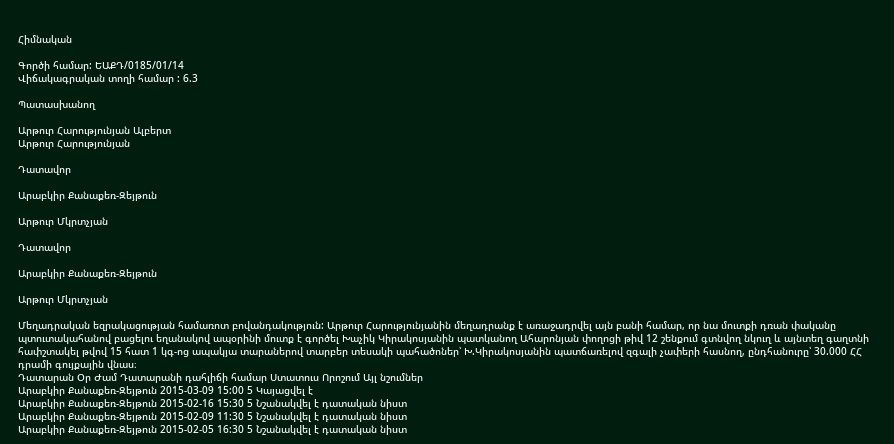Հիմնական

Գործի համար: ԵԱՔԴ/0185/01/14
Վիճակագրական տողի համար : 6.3

Պատասխանող

Արթուր Հարությունյան Ալբերտ
Արթուր Հարությունյան

Դատավոր

Արաբկիր Քանաքեռ-Զեյթուն

Արթուր Մկրտչյան

Դատավոր

Արաբկիր Քանաքեռ-Զեյթուն

Արթուր Մկրտչյան

Մեղադրական եզրակացության համառոտ բովանդակություն: Արթուր Հարությունյանին մեղադրանք է առաջադրվել այն բանի համար, որ նա մուտքի դռան փականը պտուտակահանով բացելու եղանակով ապօրինի մուտք է գործել Խաչիկ Կիրակոսյանին պատկանող Ահարոնյան փողոցի թիվ 12 շենքում գտնվող նկուղ և այնտեղ գաղտնի հափշտակել թվով 15 հատ 1 կգ-ոց ապակյա տարաներով տարբեր տեսակի պահածոներ՝ Խ.Կիրակոսյանին պատճառելով զգալի չափերի հասնող, ընդհանուրը՝ 30.000 ՀՀ դրամի գույքային վնաս։
Դատարան Օր Ժամ Դատարանի դահլիճի համար Ստատուս Որոշում Այլ նշումներ
Արաբկիր Քանաքեռ-Զեյթուն 2015-03-09 15:00 5 Կայացվել է
Արաբկիր Քանաքեռ-Զեյթուն 2015-02-16 15:30 5 Նշանակվել է դատական նիստ
Արաբկիր Քանաքեռ-Զեյթուն 2015-02-09 11:30 5 Նշանակվել է դատական նիստ
Արաբկիր Քանաքեռ-Զեյթուն 2015-02-05 16:30 5 Նշանակվել է դատական նիստ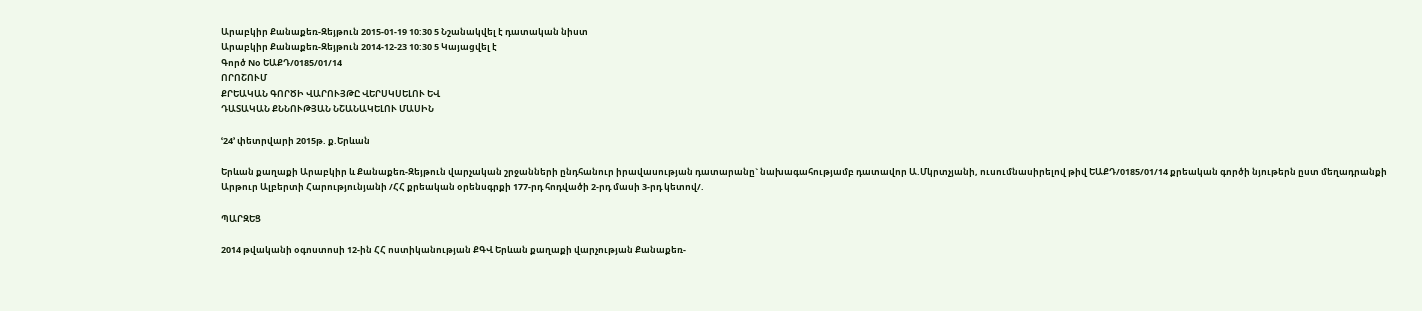Արաբկիր Քանաքեռ-Զեյթուն 2015-01-19 10:30 5 Նշանակվել է դատական նիստ
Արաբկիր Քանաքեռ-Զեյթուն 2014-12-23 10:30 5 Կայացվել է
Գործ Nօ ԵԱՔԴ/0185/01/14
ՈՐՈՇՈՒՄ
ՔՐԵԱԿԱՆ ԳՈՐԾԻ ՎԱՐՈՒՅԹԸ ՎԵՐՍԿՍԵԼՈՒ ԵՎ
ԴԱՏԱԿԱՆ ՔՆՆՈՒԹՅԱՆ ՆՇԱՆԱԿԵԼՈՒ ՄԱՍԻՆ

ՙ24՚ փետրվարի 2015թ. ք.Երևան

Երևան քաղաքի Արաբկիր և Քանաքեռ-Զեյթուն վարչական շրջանների ընդհանուր իրավասության դատարանը` նախագահությամբ դատավոր Ա.Մկրտչյանի, ուսումնասիրելով թիվ ԵԱՔԴ/0185/01/14 քրեական գործի նյութերն ըստ մեղադրանքի Արթուր Ալբերտի Հարությունյանի /ՀՀ քրեական օրենսգրքի 177-րդ հոդվածի 2-րդ մասի 3-րդ կետով/.

ՊԱՐԶԵՑ

2014 թվականի օգոստոսի 12-ին ՀՀ ոստիկանության ՔԳՎ Երևան քաղաքի վարչության Քանաքեռ-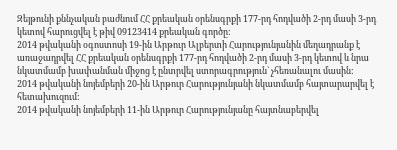Զեյթունի քննչական բաժնում ՀՀ քրեական օրենսգրքի 177-րդ հոդվածի 2-րդ մասի 3-րդ կետով հարուցվել է թիվ 09123414 քրեական գործը:
2014 թվականի օգոստոսի 19-ին Արթուր Ալբերտի Հարությունյանին մեղադրանք է առաջադրվել ՀՀ քրեական օրենսգրքի 177-րդ հոդվածի 2-րդ մասի 3-րդ կետով և նրա նկատմամբ խափանման միջոց է ընտրվել ստորագրություն` չհեռանալու մասին:
2014 թվականի նոյեմբերի 20-ին Արթուր Հարությունյանի նկատմամբ հայտարարվել է հետախուզում:
2014 թվականի նոյեմբերի 11-ին Արթուր Հարությունյանը հայտնաբերվել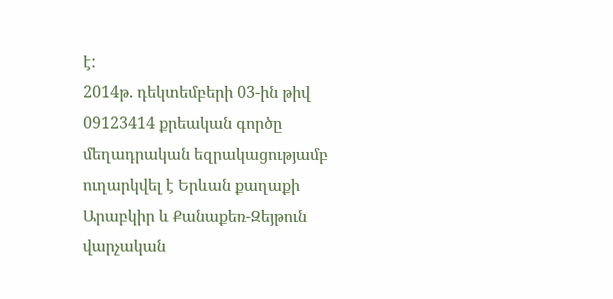է:
2014թ. դեկտեմբերի 03-ին թիվ 09123414 քրեական գործը մեղադրական եզրակացությամբ ուղարկվել է Երևան քաղաքի Արաբկիր և Քանաքեռ-Զեյթուն վարչական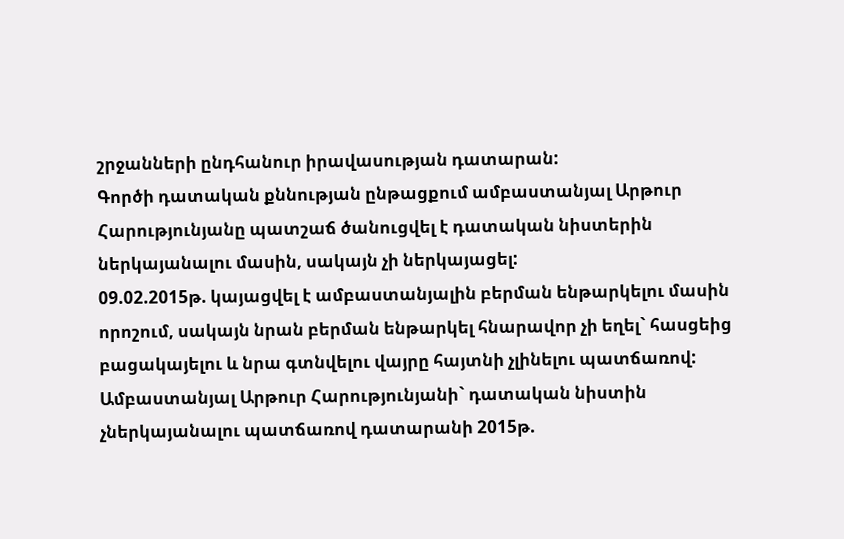շրջանների ընդհանուր իրավասության դատարան:
Գործի դատական քննության ընթացքում ամբաստանյալ Արթուր Հարությունյանը պատշաճ ծանուցվել է դատական նիստերին ներկայանալու մասին, սակայն չի ներկայացել:
09.02.2015թ. կայացվել է ամբաստանյալին բերման ենթարկելու մասին որոշում, սակայն նրան բերման ենթարկել հնարավոր չի եղել` հասցեից բացակայելու և նրա գտնվելու վայրը հայտնի չլինելու պատճառով:
Ամբաստանյալ Արթուր Հարությունյանի` դատական նիստին չներկայանալու պատճառով դատարանի 2015թ.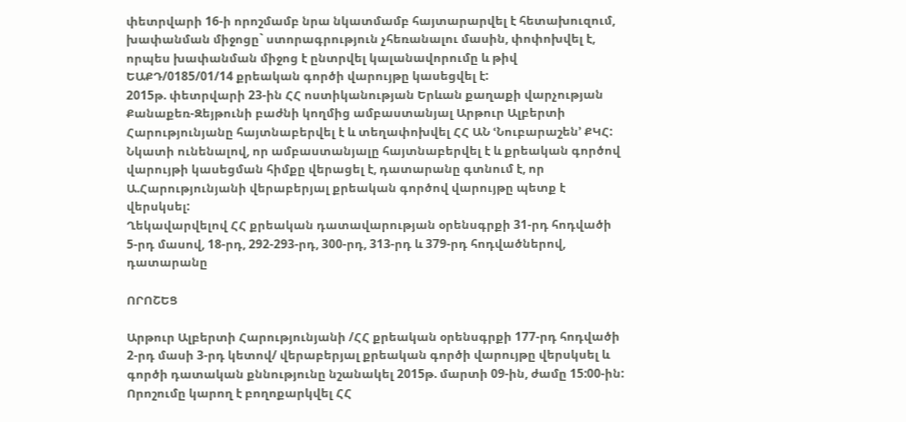փետրվարի 16-ի որոշմամբ նրա նկատմամբ հայտարարվել է հետախուզում, խափանման միջոցը` ստորագրություն չհեռանալու մասին, փոփոխվել է, որպես խափանման միջոց է ընտրվել կալանավորումը և թիվ ԵԱՔԴ/0185/01/14 քրեական գործի վարույթը կասեցվել է:
2015թ. փետրվարի 23-ին ՀՀ ոստիկանության Երևան քաղաքի վարչության Քանաքեռ-Զեյթունի բաժնի կողմից ամբաստանյալ Արթուր Ալբերտի Հարությունյանը հայտնաբերվել է և տեղափոխվել ՀՀ ԱՆ ՙՆուբարաշեն՚ ՔԿՀ:
Նկատի ունենալով, որ ամբաստանյալը հայտնաբերվել է և քրեական գործով վարույթի կասեցման հիմքը վերացել է, դատարանը գտնում է, որ Ա.Հարությունյանի վերաբերյալ քրեական գործով վարույթը պետք է վերսկսել:
Ղեկավարվելով ՀՀ քրեական դատավարության օրենսգրքի 31-րդ հոդվածի 5-րդ մասով, 18-րդ, 292-293-րդ, 300-րդ, 313-րդ և 379-րդ հոդվածներով, դատարանը

ՈՐՈՇԵՑ

Արթուր Ալբերտի Հարությունյանի /ՀՀ քրեական օրենսգրքի 177-րդ հոդվածի 2-րդ մասի 3-րդ կետով/ վերաբերյալ քրեական գործի վարույթը վերսկսել և գործի դատական քննությունը նշանակել 2015թ. մարտի 09-ին, ժամը 15:00-ին:
Որոշումը կարող է բողոքարկվել ՀՀ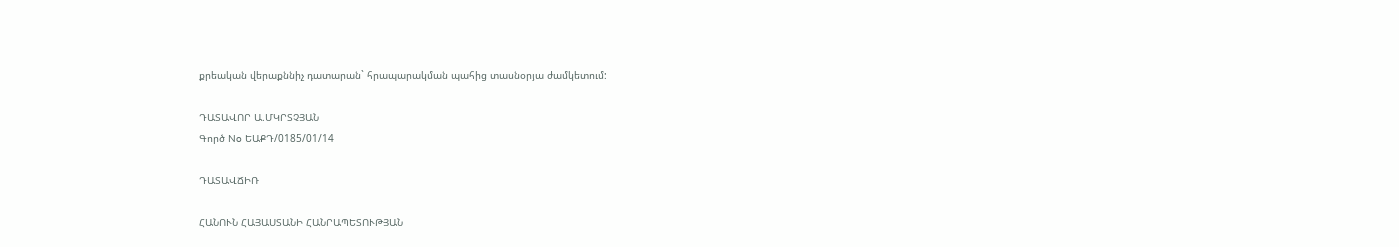քրեական վերաքննիչ դատարան` հրապարակման պահից տասնօրյա ժամկետում:

ԴԱՏԱՎՈՐ Ա.ՄԿՐՏՉՅԱՆ
Գործ No ԵԱՔԴ/0185/01/14

ԴԱՏԱՎՃԻՌ

ՀԱՆՈՒՆ ՀԱՅԱՍՏԱՆԻ ՀԱՆՐԱՊԵՏՈՒԹՅԱՆ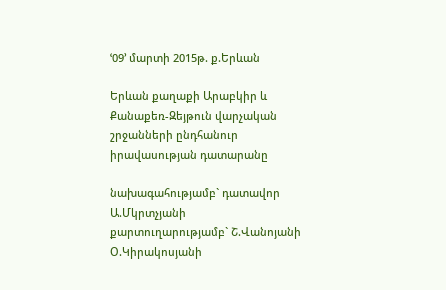ՙ09՚ մարտի 2015թ. ք.Երևան

Երևան քաղաքի Արաբկիր և Քանաքեռ-Զեյթուն վարչական շրջանների ընդհանուր իրավասության դատարանը

նախագահությամբ` դատավոր Ա.Մկրտչյանի
քարտուղարությամբ` Շ.Վանոյանի
Օ.Կիրակոսյանի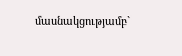մասնակցությամբ`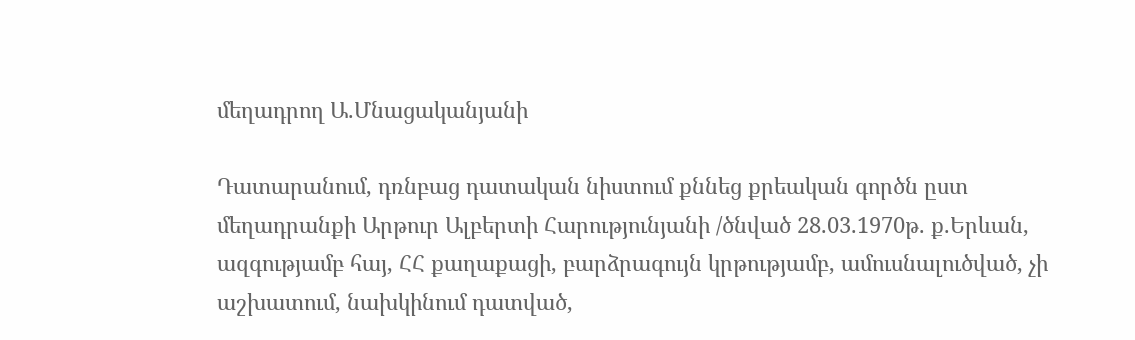մեղադրող Ա.Մնացականյանի

Դատարանում, դռնբաց դատական նիստում քննեց քրեական գործն ըստ մեղադրանքի Արթուր Ալբերտի Հարությունյանի /ծնված 28.03.1970թ. ք.Երևան, ազգությամբ հայ, ՀՀ քաղաքացի, բարձրագույն կրթությամբ, ամուսնալուծված, չի աշխատում, նախկինում դատված,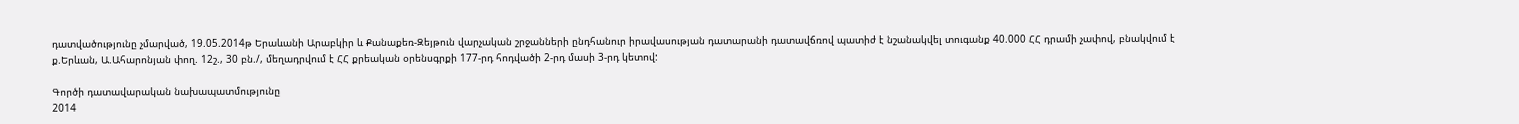դատվածությունը չմարված, 19.05.2014թ Երաևանի Արաբկիր և Քանաքեռ-Զեյթուն վարչական շրջանների ընդհանուր իրավասության դատարանի դատավճռով պատիժ է նշանակվել տուգանք 40.000 ՀՀ դրամի չափով, բնակվում է ք.Երևան, Ա.Ահարոնյան փող. 12շ., 30 բն./, մեղադրվում է ՀՀ քրեական օրենսգրքի 177-րդ հոդվածի 2-րդ մասի 3-րդ կետով:

Գործի դատավարական նախապատմությունը
2014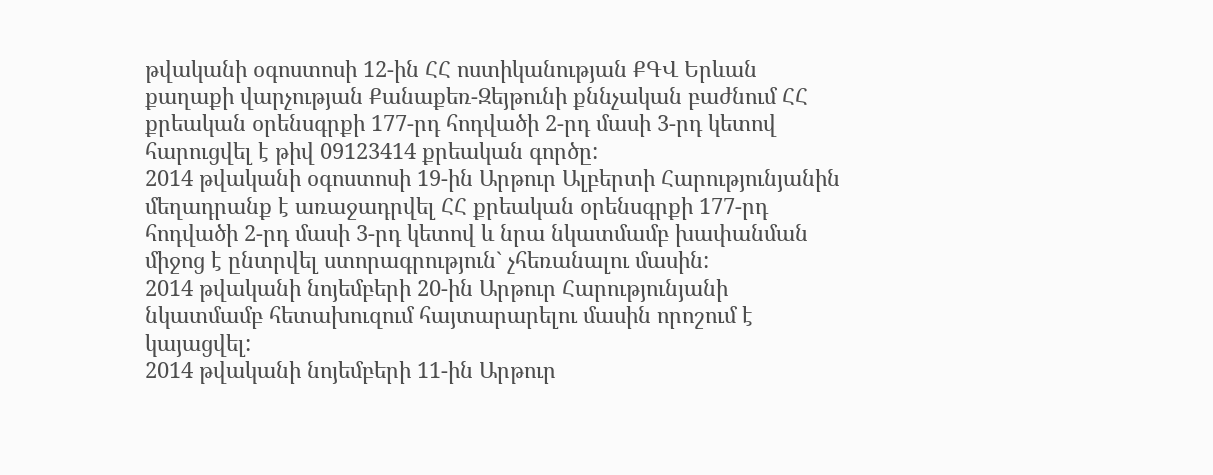թվականի օգոստոսի 12-ին ՀՀ ոստիկանության ՔԳՎ Երևան քաղաքի վարչության Քանաքեռ-Զեյթունի քննչական բաժնում ՀՀ քրեական օրենսգրքի 177-րդ հոդվածի 2-րդ մասի 3-րդ կետով հարուցվել է թիվ 09123414 քրեական գործը:
2014 թվականի օգոստոսի 19-ին Արթուր Ալբերտի Հարությունյանին մեղադրանք է առաջադրվել ՀՀ քրեական օրենսգրքի 177-րդ հոդվածի 2-րդ մասի 3-րդ կետով և նրա նկատմամբ խափանման միջոց է ընտրվել ստորագրություն` չհեռանալու մասին:
2014 թվականի նոյեմբերի 20-ին Արթուր Հարությունյանի նկատմամբ հետախուզում հայտարարելու մասին որոշում է կայացվել:
2014 թվականի նոյեմբերի 11-ին Արթուր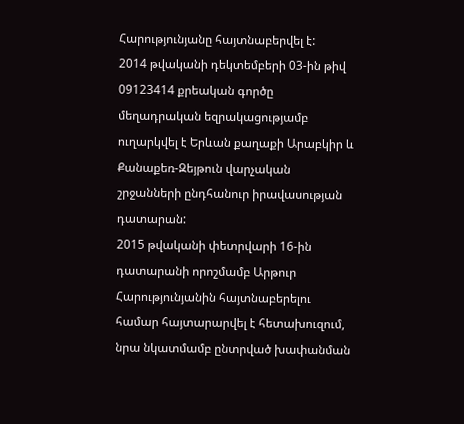Հարությունյանը հայտնաբերվել է:
2014 թվականի դեկտեմբերի 03-ին թիվ 09123414 քրեական գործը մեղադրական եզրակացությամբ ուղարկվել է Երևան քաղաքի Արաբկիր և Քանաքեռ-Զեյթուն վարչական շրջանների ընդհանուր իրավասության դատարան:
2015 թվականի փետրվարի 16-ին դատարանի որոշմամբ Արթուր Հարությունյանին հայտնաբերելու համար հայտարարվել է հետախուզում, նրա նկատմամբ ընտրված խափանման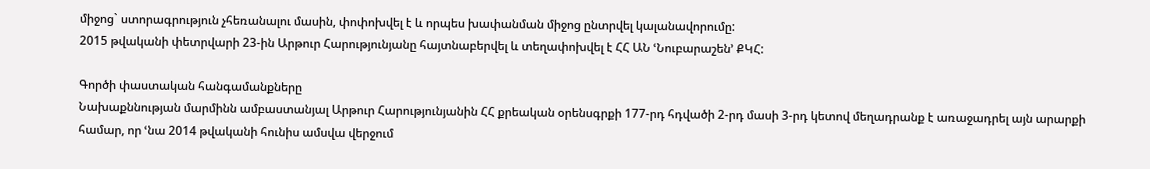միջոց` ստորագրություն չհեռանալու մասին, փոփոխվել է և որպես խափանման միջոց ընտրվել կալանավորումը:
2015 թվականի փետրվարի 23-ին Արթուր Հարությունյանը հայտնաբերվել և տեղափոխվել է ՀՀ ԱՆ ՙՆուբարաշեն՚ ՔԿՀ:

Գործի փաստական հանգամանքները
Նախաքննության մարմինն ամբաստանյալ Արթուր Հարությունյանին ՀՀ քրեական օրենսգրքի 177-րդ հդվածի 2-րդ մասի 3-րդ կետով մեղադրանք է առաջադրել այն արարքի համար, որ ՙնա 2014 թվականի հունիս ամսվա վերջում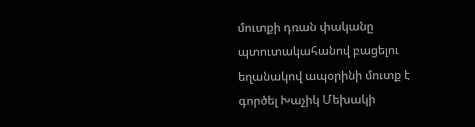մուտքի դռան փականը պտուտակահանով բացելու եղանակով ապօրինի մուտք է գործել Խաչիկ Մեխակի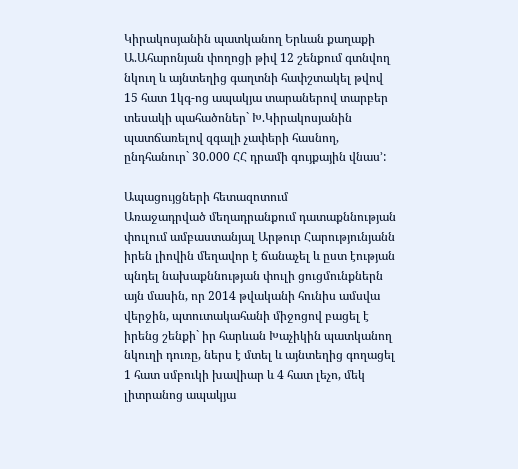Կիրակոսյանին պատկանող Երևան քաղաքի Ա.Ահարոնյան փողոցի թիվ 12 շենքում գտնվող նկուղ և այնտեղից գաղտնի հափշտակել թվով 15 հատ 1կգ-ոց ապակյա տարաներով տարբեր տեսակի պահածոներ` Խ.Կիրակոսյանին պատճառելով զգալի չափերի հասնող, ընդհանուր` 30.000 ՀՀ դրամի գույքային վնաս՚:

Ապացույցների հետազոտում
Առաջադրված մեղադրանքում դատաքննության փուլում ամբաստանյալ Արթուր Հարությունյանն իրեն լիովին մեղավոր է ճանաչել և ըստ էության պնդել նախաքննության փուլի ցուցմունքներն այն մասին, որ 2014 թվականի հունիս ամսվա վերջին, պտուտակահանի միջոցով բացել է իրենց շենքի` իր հարևան Խաչիկին պատկանող նկուղի դուռը, ներս է մտել և այնտեղից գողացել 1 հատ սմբուկի խավիար և 4 հատ լեչո, մեկ լիտրանոց ապակյա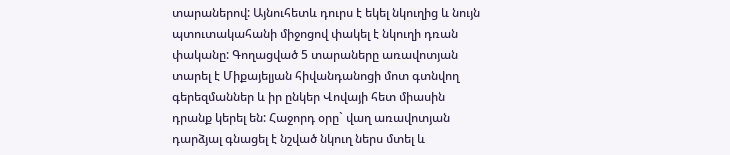տարաներով: Այնուհետև դուրս է եկել նկուղից և նույն պտուտակահանի միջոցով փակել է նկուղի դռան փականը: Գողացված 5 տարաները առավոտյան տարել է Միքայելյան հիվանդանոցի մոտ գտնվող գերեզմաններ և իր ընկեր Վովայի հետ միասին դրանք կերել են: Հաջորդ օրը` վաղ առավոտյան դարձյալ գնացել է նշված նկուղ ներս մտել և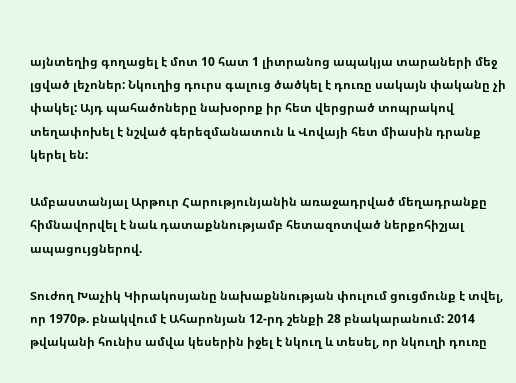այնտեղից գողացել է մոտ 10 հատ 1 լիտրանոց ապակյա տարաների մեջ լցված լեչոներ: Նկուղից դուրս գալուց ծածկել է դուռը սակայն փականը չի փակել: Այդ պահածոները նախօրոք իր հետ վերցրած տոպրակով տեղափոխել է նշված գերեզմանատուն և Վովայի հետ միասին դրանք կերել են:

Ամբաստանյալ Արթուր Հարությունյանին առաջադրված մեղադրանքը հիմնավորվել է նաև դատաքննությամբ հետազոտված ներքոհիշյալ ապացույցներով.

Տուժող Խաչիկ Կիրակոսյանը նախաքննության փուլում ցուցմունք է տվել, որ 1970թ. բնակվում է Ահարոնյան 12-րդ շենքի 28 բնակարանում: 2014 թվականի հունիս ամվա կեսերին իջել է նկուղ և տեսել, որ նկուղի դուռը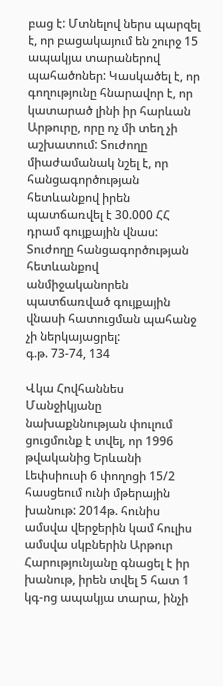բաց է: Մտնելով ներս պարզել է, որ բացակայում են շուրջ 15 ապակյա տարաներով պահածոներ: Կասկածել է, որ գողությունը հնարավոր է, որ կատարած լինի իր հարևան Արթուրը, որը ոչ մի տեղ չի աշխատում: Տուժողը միաժամանակ նշել է, որ հանցագործության հետևանքով իրեն պատճառվել է 30.000 ՀՀ դրամ գույքային վնաս: Տուժողը հանցագործության հետևանքով անմիջականորեն պատճառված գույքային վնասի հատուցման պահանջ չի ներկայացրել:
գ.թ. 73-74, 134

Վկա Հովհաննես Մանջիկյանը նախաքննության փուլում ցուցմունք է տվել, որ 1996 թվականից Երևանի Լեփսիուսի 6 փողոցի 15/2 հասցեում ունի մթերային խանութ: 2014թ. հունիս ամսվա վերջերին կամ հուլիս ամսվա սկբներին Արթուր Հարությունյանը գնացել է իր խանութ, իրեն տվել 5 հատ 1 կգ-ոց ապակյա տարա, ինչի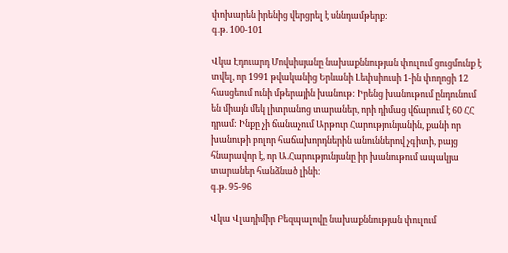փոխարեն իրենից վերցրել է սննդամթերք:
գ.թ. 100-101

Վկա Էդուարդ Մովսիսյանը նախաքննության փուլում ցուցմունք է տվել, որ 1991 թվականից Երևանի Լեփսիուսի 1-ին փողոցի 12 հասցեում ունի մթերային խանութ: Իրենց խանութում ընդունում են միայն մեկ լիտրանոց տարաներ, որի դիմաց վճարում է 60 ՀՀ դրամ: Ինքը չի ճանաչում Արթուր Հարությունյանին, քանի որ խանութի բոլոր հաճախորդներին անուններով չգիտի, բայց հնարավոր է, որ Ա.Հարությունյանը իր խանութում ապակյա տարաներ հանձնած լինի:
գ.թ. 95-96

Վկա Վլադիմիր Բեզպալովը նախաքննության փուլում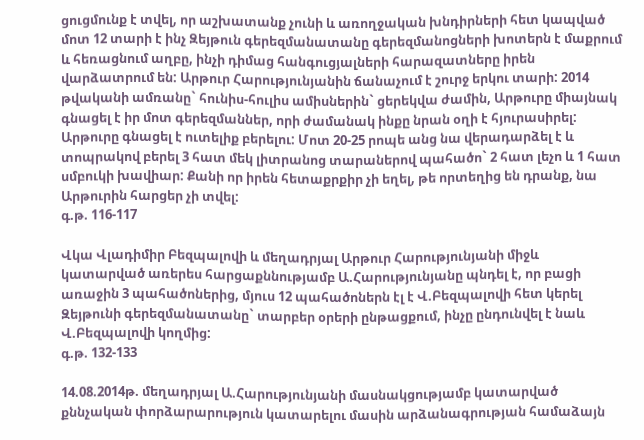ցուցմունք է տվել, որ աշխատանք չունի և առողջական խնդիրների հետ կապված մոտ 12 տարի է ինչ Զեյթուն գերեզմանատանը գերեզմանոցների խոտերն է մաքրում և հեռացնում աղբը, ինչի դիմաց հանգուցյալների հարազատները իրեն վարձատրում են: Արթուր Հարությունյանին ճանաչում է շուրջ երկու տարի: 2014 թվականի ամռանը` հունիս-հուլիս ամիսներին` ցերեկվա ժամին, Արթուրը միայնակ գնացել է իր մոտ գերեզմաններ, որի ժամանակ ինքը նրան օղի է հյուրասիրել: Արթուրը գնացել է ուտելիք բերելու: Մոտ 20-25 րոպե անց նա վերադարձել է և տոպրակով բերել 3 հատ մեկ լիտրանոց տարաներով պահածո` 2 հատ լեչո և 1 հատ սմբուկի խավիար: Քանի որ իրեն հետաքրքիր չի եղել, թե որտեղից են դրանք, նա Արթուրին հարցեր չի տվել:
գ.թ. 116-117

Վկա Վլադիմիր Բեզպալովի և մեղադրյալ Արթուր Հարությունյանի միջև կատարված առերես հարցաքննությամբ Ա.Հարությունյանը պնդել է, որ բացի առաջին 3 պահածոներից, մյուս 12 պահածոներն էլ է Վ.Բեզպալովի հետ կերել Զեյթունի գերեզմանատանը` տարբեր օրերի ընթացքում, ինչը ընդունվել է նաև Վ.Բեզպալովի կողմից:
գ.թ. 132-133

14.08.2014թ. մեղադրյալ Ա.Հարությունյանի մասնակցությամբ կատարված քննչական փորձարարություն կատարելու մասին արձանագրության համաձայն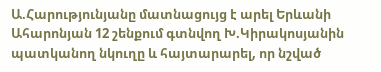Ա.Հարությունյանը մատնացույց է արել Երևանի Ահարոնյան 12 շենքում գտնվող Խ.Կիրակոսյանին պատկանող նկուղը և հայտարարել, որ նշված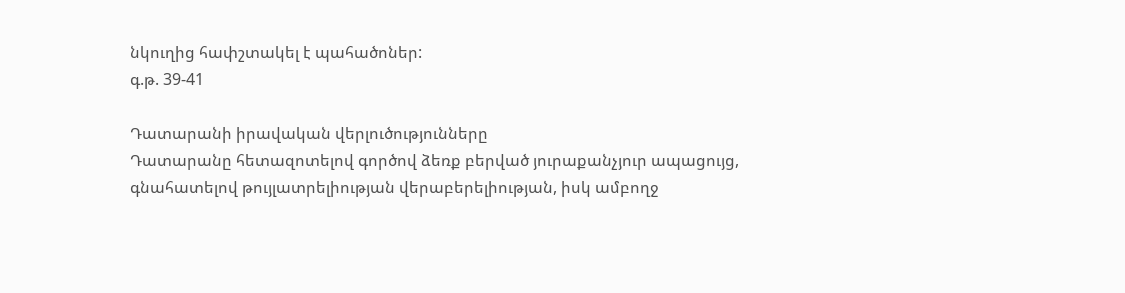նկուղից հափշտակել է պահածոներ:
գ.թ. 39-41

Դատարանի իրավական վերլուծությունները
Դատարանը հետազոտելով գործով ձեռք բերված յուրաքանչյուր ապացույց, գնահատելով թույլատրելիության վերաբերելիության, իսկ ամբողջ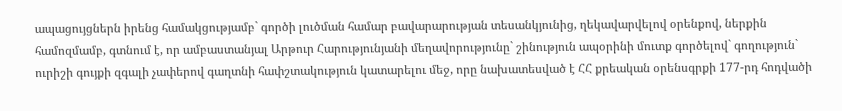ապացույցներն իրենց համակցությամբ` գործի լուծման համար բավարարության տեսանկյունից, ղեկավարվելով օրենքով, ներքին համոզմամբ, գտնում է, որ ամբաստանյալ Արթուր Հարությունյանի մեղավորությունը` շինություն ապօրինի մուտք գործելով` գողություն` ուրիշի գույքի զգալի չափերով գաղտնի հափշտակություն կատարելու մեջ, որը նախատեսված է ՀՀ քրեական օրենսգրքի 177-րդ հոդվածի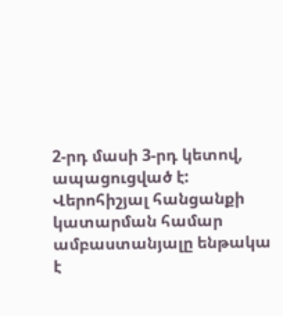2-րդ մասի 3-րդ կետով, ապացուցված է:
Վերոհիշյալ հանցանքի կատարման համար ամբաստանյալը ենթակա է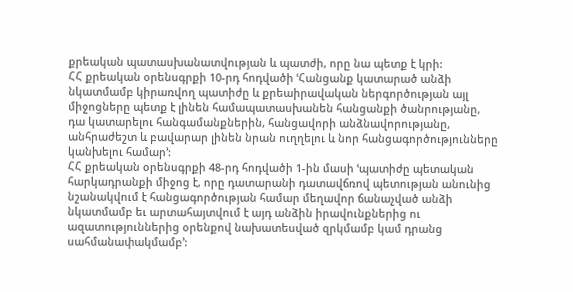քրեական պատասխանատվության և պատժի, որը նա պետք է կրի:
ՀՀ քրեական օրենսգրքի 10-րդ հոդվածի ՙՀանցանք կատարած անձի նկատմամբ կիրառվող պատիժը և քրեաիրավական ներգործության այլ միջոցները պետք է լինեն համապատասխանեն հանցանքի ծանրությանը, դա կատարելու հանգամանքներին, հանցավորի անձնավորությանը, անհրաժեշտ և բավարար լինեն նրան ուղղելու և նոր հանցագործությունները կանխելու համար՚:
ՀՀ քրեական օրենսգրքի 48-րդ հոդվածի 1-ին մասի ՙպատիժը պետական հարկադրանքի միջոց է, որը դատարանի դատավճռով պետության անունից նշանակվում է հանցագործության համար մեղավոր ճանաչված անձի նկատմամբ եւ արտահայտվում է այդ անձին իրավունքներից ու ազատություններից օրենքով նախատեսված զրկմամբ կամ դրանց սահմանափակմամբ՚: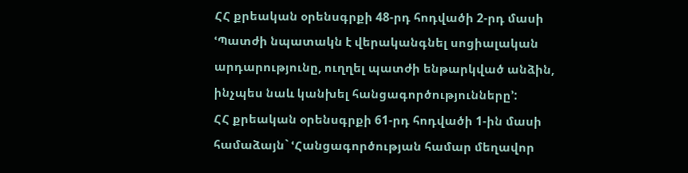ՀՀ քրեական օրենսգրքի 48-րդ հոդվածի 2-րդ մասի ՙՊատժի նպատակն է վերականգնել սոցիալական արդարությունը, ուղղել պատժի ենթարկված անձին, ինչպես նաև կանխել հանցագործությունները՚:
ՀՀ քրեական օրենսգրքի 61-րդ հոդվածի 1-ին մասի համաձայն` ՙՀանցագործության համար մեղավոր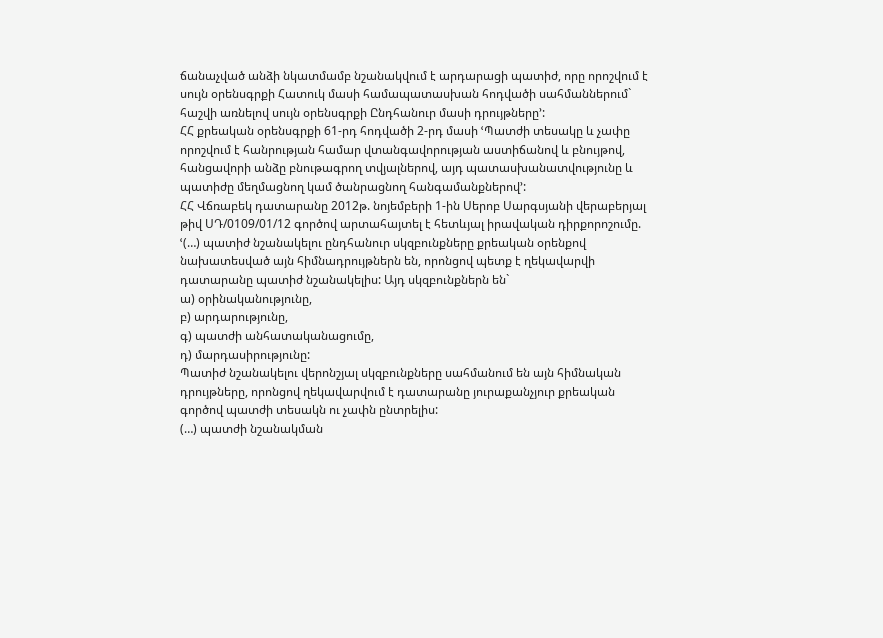ճանաչված անձի նկատմամբ նշանակվում է արդարացի պատիժ, որը որոշվում է սույն օրենսգրքի Հատուկ մասի համապատասխան հոդվածի սահմաններում` հաշվի առնելով սույն օրենսգրքի Ընդհանուր մասի դրույթները՚:
ՀՀ քրեական օրենսգրքի 61-րդ հոդվածի 2-րդ մասի ՙՊատժի տեսակը և չափը որոշվում է հանրության համար վտանգավորության աստիճանով և բնույթով, հանցավորի անձը բնութագրող տվյալներով, այդ պատասխանատվությունը և պատիժը մեղմացնող կամ ծանրացնող հանգամանքներով՚:
ՀՀ Վճռաբեկ դատարանը 2012թ. նոյեմբերի 1-ին Սերոբ Սարգսյանի վերաբերյալ թիվ ՍԴ/0109/01/12 գործով արտահայտել է հետևյալ իրավական դիրքորոշումը. ՙ(…) պատիժ նշանակելու ընդհանուր սկզբունքները քրեական օրենքով նախատեսված այն հիմնադրույթներն են, որոնցով պետք է ղեկավարվի դատարանը պատիժ նշանակելիս: Այդ սկզբունքներն են`
ա) օրինականությունը,
բ) արդարությունը,
գ) պատժի անհատականացումը,
դ) մարդասիրությունը:
Պատիժ նշանակելու վերոնշյալ սկզբունքները սահմանում են այն հիմնական դրույթները, որոնցով ղեկավարվում է դատարանը յուրաքանչյուր քրեական գործով պատժի տեսակն ու չափն ընտրելիս:
(…) պատժի նշանակման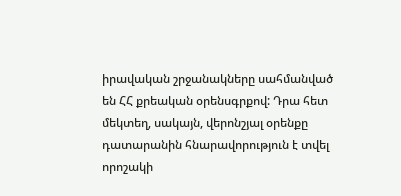իրավական շրջանակները սահմանված են ՀՀ քրեական օրենսգրքով: Դրա հետ մեկտեղ, սակայն, վերոնշյալ օրենքը դատարանին հնարավորություն է տվել որոշակի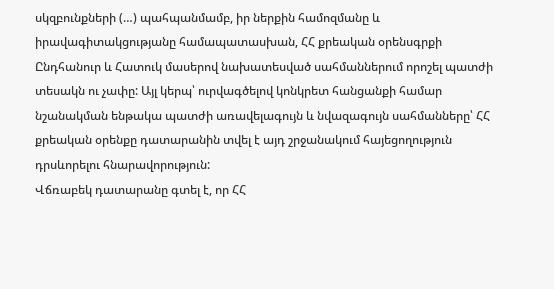սկզբունքների (…) պահպանմամբ, իր ներքին համոզմանը և իրավագիտակցությանը համապատասխան, ՀՀ քրեական օրենսգրքի Ընդհանուր և Հատուկ մասերով նախատեսված սահմաններում որոշել պատժի տեսակն ու չափը: Այլ կերպ՝ ուրվագծելով կոնկրետ հանցանքի համար նշանակման ենթակա պատժի առավելագույն և նվազագույն սահմանները՝ ՀՀ քրեական օրենքը դատարանին տվել է այդ շրջանակում հայեցողություն դրսևորելու հնարավորություն:
Վճռաբեկ դատարանը գտել է, որ ՀՀ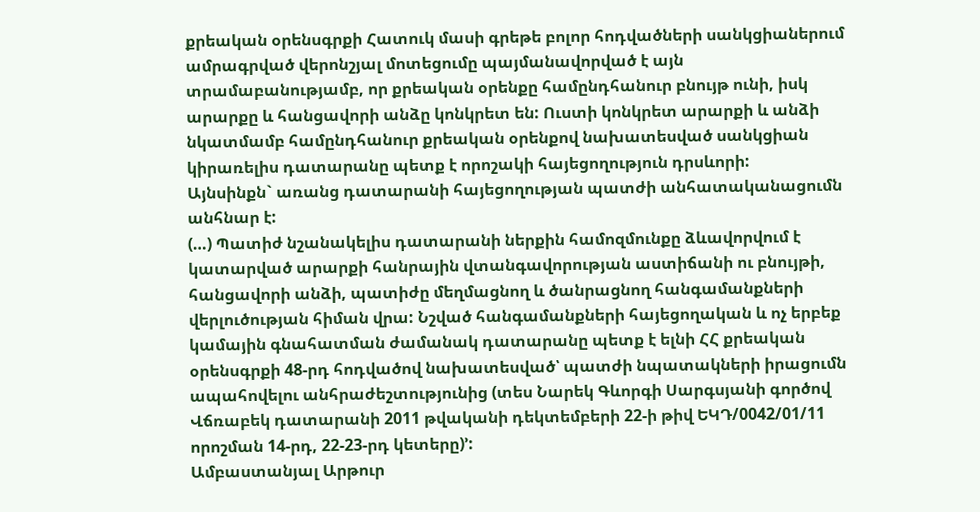քրեական օրենսգրքի Հատուկ մասի գրեթե բոլոր հոդվածների սանկցիաներում ամրագրված վերոնշյալ մոտեցումը պայմանավորված է այն տրամաբանությամբ, որ քրեական օրենքը համընդհանուր բնույթ ունի, իսկ արարքը և հանցավորի անձը կոնկրետ են: Ուստի կոնկրետ արարքի և անձի նկատմամբ համընդհանուր քրեական օրենքով նախատեսված սանկցիան կիրառելիս դատարանը պետք է որոշակի հայեցողություն դրսևորի:
Այնսինքն` առանց դատարանի հայեցողության պատժի անհատականացումն անհնար է:
(…) Պատիժ նշանակելիս դատարանի ներքին համոզմունքը ձևավորվում է կատարված արարքի հանրային վտանգավորության աստիճանի ու բնույթի, հանցավորի անձի, պատիժը մեղմացնող և ծանրացնող հանգամանքների վերլուծության հիման վրա: Նշված հանգամանքների հայեցողական և ոչ երբեք կամային գնահատման ժամանակ դատարանը պետք է ելնի ՀՀ քրեական օրենսգրքի 48-րդ հոդվածով նախատեսված՝ պատժի նպատակների իրացումն ապահովելու անհրաժեշտությունից (տես Նարեկ Գևորգի Սարգսյանի գործով Վճռաբեկ դատարանի 2011 թվականի դեկտեմբերի 22-ի թիվ ԵԿԴ/0042/01/11 որոշման 14-րդ, 22-23-րդ կետերը)՚:
Ամբաստանյալ Արթուր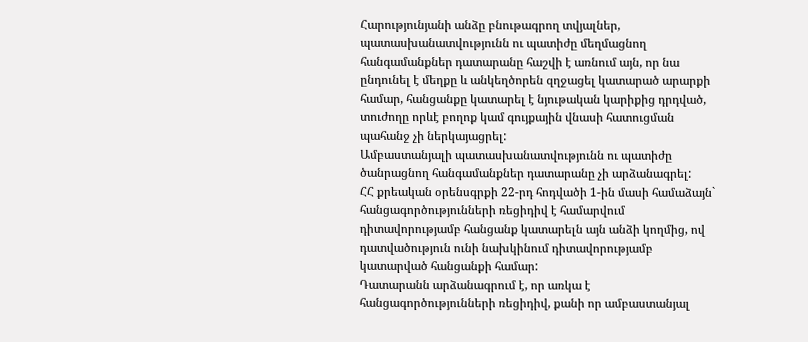Հարությունյանի անձը բնութագրող տվյալներ, պատասխանատվությունն ու պատիժը մեղմացնող հանգամանքներ դատարանը հաշվի է առնում այն, որ նա ընդունել է մեղքը և անկեղծորեն զղջացել կատարած արարքի համար, հանցանքը կատարել է նյութական կարիքից դրդված, տուժողը որևէ բողոք կամ գույքային վնասի հատուցման պահանջ չի ներկայացրել:
Ամբաստանյալի պատասխանատվությունն ու պատիժը ծանրացնող հանգամանքներ դատարանը չի արձանագրել:
ՀՀ քրեական օրենսգրքի 22-րդ հոդվածի 1-ին մասի համաձայն` հանցագործությունների ռեցիդիվ է համարվում դիտավորությամբ հանցանք կատարելն այն անձի կողմից, ով դատվածություն ունի նախկինում դիտավորությամբ կատարված հանցանքի համար:
Դատարանն արձանագրում է, որ առկա է հանցագործությունների ռեցիդիվ, քանի որ ամբաստանյալ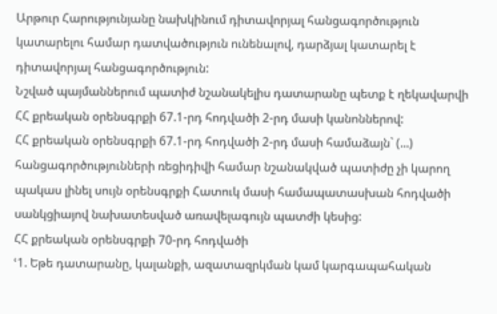Արթուր Հարությունյանը նախկինում դիտավորյալ հանցագործություն կատարելու համար դատվածություն ունենալով, դարձյալ կատարել է դիտավորյալ հանցագործություն:
Նշված պայմաններում պատիժ նշանակելիս դատարանը պետք է ղեկավարվի ՀՀ քրեական օրենսգրքի 67.1-րդ հոդվածի 2-րդ մասի կանոններով:
ՀՀ քրեական օրենսգրքի 67.1-րդ հոդվածի 2-րդ մասի համաձայն` (...) հանցագործությունների ռեցիդիվի համար նշանակված պատիժը չի կարող պակաս լինել սույն օրենսգրքի Հատուկ մասի համապատասխան հոդվածի սանկցիայով նախատեսված առավելագույն պատժի կեսից:
ՀՀ քրեական օրենսգրքի 70-րդ հոդվածի
ՙ1. Եթե դատարանը, կալանքի, ազատազրկման կամ կարգապահական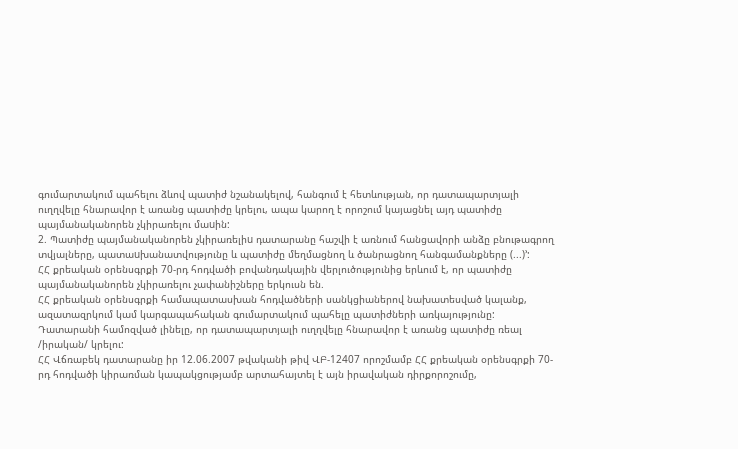գումարտակում պահելու ձևով պատիժ նշանակելով, հանգում է հետևության, որ դատապարտյալի ուղղվելը հնարավոր է առանց պատիժը կրելու, ապա կարող է որոշում կայացնել այդ պատիժը պայմանականորեն չկիրառելու մաuին:
2. Պատիժը պայմանականորեն չկիրառելիu դատարանը հաշվի է առնում հանցավորի անձը բնութագրող տվյալները, պատաuխանատվությունը և պատիժը մեղմացնող և ծանրացնող հանգամանքները (...)՚:
ՀՀ քրեական օրենսգրքի 70-րդ հոդվածի բովանդակային վերլուծությունից երևում է, որ պատիժը պայմանականորեն չկիրառելու չափանիշները երկուսն են.
ՀՀ քրեական օրենսգրքի համապատասխան հոդվածների սանկցիաներով նախատեսված կալանք, ազատազրկում կամ կարգապահական գումարտակում պահելը պատիժների առկայությունը:
Դատարանի համոզված լինելը, որ դատապարտյալի ուղղվելը հնարավոր է առանց պատիժը ռեալ /իրական/ կրելու:
ՀՀ Վճռաբեկ դատարանը իր 12.06.2007 թվականի թիվ ՎԲ-12407 որոշմամբ ՀՀ քրեական օրենսգրքի 70-րդ հոդվածի կիրառման կապակցությամբ արտահայտել է այն իրավական դիրքորոշումը,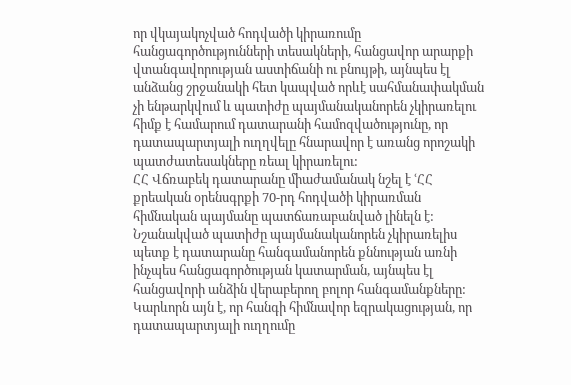որ վկայակոչված հոդվածի կիրառումը հանցագործությունների տեսակների, հանցավոր արարքի վտանգավորության աստիճանի ու բնույթի, այնպես էլ անձանց շրջանակի հետ կապված որևէ սահմանափակման չի ենթարկվում և պատիժը պայմանականորեն չկիրառելու հիմք է համարում դատարանի համոզվածությունը, որ դատապարտյալի ուղղվելը հնարավոր է առանց որոշակի պատժատեսակները ռեալ կիրառելու:
ՀՀ Վճռաբեկ դատարանը միաժամանակ նշել է ՙՀՀ քրեական օրենսգրքի 70-րդ հոդվածի կիրառման հիմնական պայմանը պատճառաբանված լինելն է:
Նշանակված պատիժը պայմանականորեն չկիրառելիս պետք է դատարանը հանգամանորեն քննության առնի ինչպես հանցագործության կատարման, այնպես էլ հանցավորի անձին վերաբերող բոլոր հանգամանքները: Կարևորն այն է, որ հանգի հիմնավոր եզրակացության, որ դատապարտյալի ուղղումը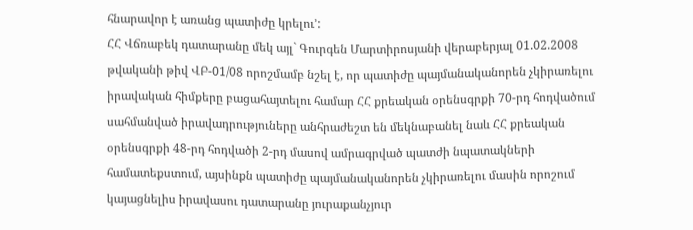հնարավոր է առանց պատիժը կրելու՚:
ՀՀ Վճռաբեկ դատարանը մեկ այլ` Գուրգեն Մարտիրոսյանի վերաբերյալ 01.02.2008 թվականի թիվ ՎԲ-01/08 որոշմամբ նշել է, որ պատիժը պայմանականորեն չկիրառելու իրավական հիմքերը բացահայտելու համար ՀՀ քրեական օրենսգրքի 70-րդ հոդվածում սահմանված իրավադրություները անհրաժեշտ են մեկնաբանել նաև ՀՀ քրեական օրենսգրքի 48-րդ հոդվածի 2-րդ մասով ամրագրված պատժի նպատակների համատեքստում, այսինքն պատիժը պայմանականորեն չկիրառելու մասին որոշում կայացնելիս իրավասու դատարանը յուրաքանչյուր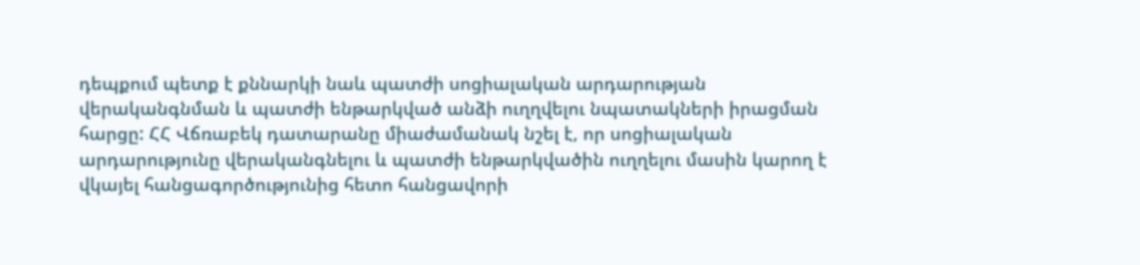դեպքում պետք է քննարկի նաև պատժի սոցիալական արդարության վերականգնման և պատժի ենթարկված անձի ուղղվելու նպատակների իրացման հարցը: ՀՀ Վճռաբեկ դատարանը միաժամանակ նշել է, որ սոցիալական արդարությունը վերականգնելու և պատժի ենթարկվածին ուղղելու մասին կարող է վկայել հանցագործությունից հետո հանցավորի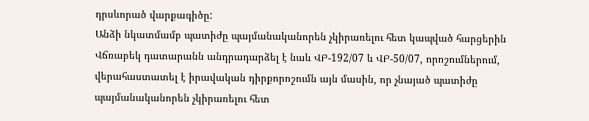դրսևորած վարքագիծը:
Անձի նկատմամբ պատիժը պայմանականորեն չկիրառելու հետ կապված հարցերին Վճռաբեկ դատարանն անդրադարձել է նաև ՎԲ-192/07 և ՎԲ-50/07, որոշումներում, վերահաստատել է իրավական դիրքորոշումն այն մասին, որ չնայած պատիժը պայմանականորեն չկիրառելու հետ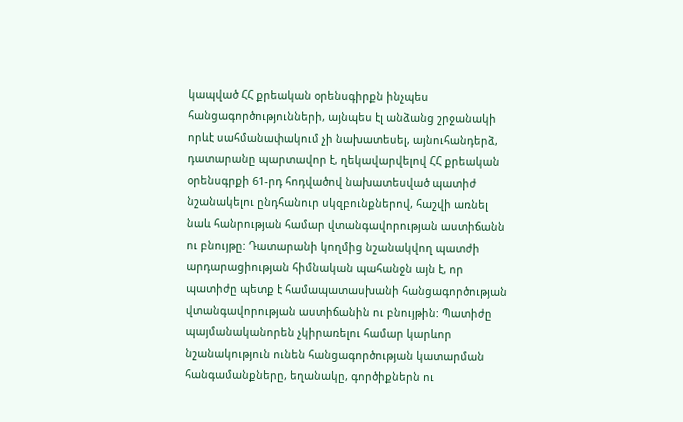կապված ՀՀ քրեական օրենսգիրքն ինչպես հանցագործությունների, այնպես էլ անձանց շրջանակի որևէ սահմանափակում չի նախատեսել, այնուհանդերձ, դատարանը պարտավոր է, ղեկավարվելով ՀՀ քրեական օրենսգրքի 61-րդ հոդվածով նախատեսված պատիժ նշանակելու ընդհանուր սկզբունքներով, հաշվի առնել նաև հանրության համար վտանգավորության աստիճանն ու բնույթը: Դատարանի կողմից նշանակվող պատժի արդարացիության հիմնական պահանջն այն է, որ պատիժը պետք է համապատասխանի հանցագործության վտանգավորության աստիճանին ու բնույթին: Պատիժը պայմանականորեն չկիրառելու համար կարևոր նշանակություն ունեն հանցագործության կատարման հանգամանքները, եղանակը, գործիքներն ու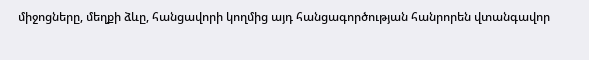միջոցները, մեղքի ձևը, հանցավորի կողմից այդ հանցագործության հանրորեն վտանգավոր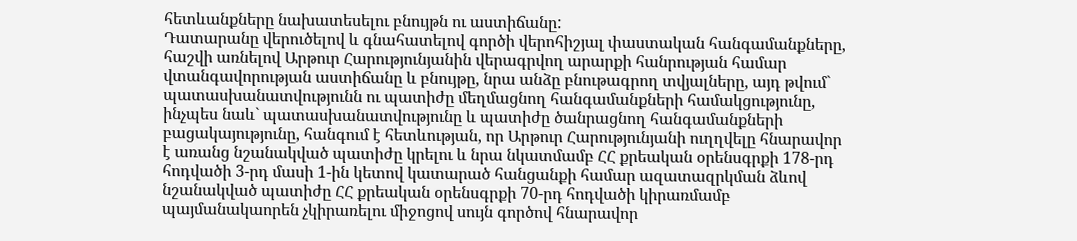հետևանքները նախատեսելու բնույթն ու աստիճանը:
Դատարանը վերուծելով և գնահատելով գործի վերոհիշյալ փաստական հանգամանքները, հաշվի առնելով Արթուր Հարությունյանին վերագրվող արարքի հանրության համար վտանգավորության աստիճանը և բնույթը, նրա անձը բնութագրող տվյալները, այդ թվում` պատասխանատվությունն ու պատիժը մեղմացնող հանգամանքների համակցությունը, ինչպես նաև` պատասխանատվությունը և պատիժը ծանրացնող հանգամանքների բացակայությունը, հանգում է հետևության, որ Արթուր Հարությունյանի ուղղվելը հնարավոր է առանց նշանակված պատիժը կրելու և նրա նկատմամբ ՀՀ քրեական օրենսգրքի 178-րդ հոդվածի 3-րդ մասի 1-ին կետով կատարած հանցանքի համար ազատազրկման ձևով նշանակված պատիժը ՀՀ քրեական օրենսգրքի 70-րդ հոդվածի կիրառմամբ պայմանակաորեն չկիրառելու միջոցով սույն գործով հնարավոր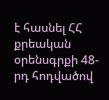է հասնել ՀՀ քրեական օրենսգրքի 48-րդ հոդվածով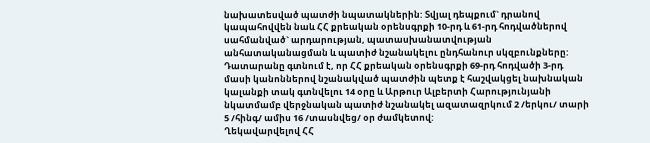նախատեսված պատժի նպատակներին: Տվյալ դեպքում` դրանով կապահովվեն նաև ՀՀ քրեական օրենսգրքի 10-րդ և 61-րդ հոդվածներով սահմանված` արդարության, պատասխանատվության անհատականացման և պատիժ նշանակելու ընդհանուր սկզբունքները:
Դատարանը գտնում է, որ ՀՀ քրեական օրենսգրքի 69-րդ հոդվածի 3-րդ մասի կանոններով նշանակված պատժին պետք է հաշվակցել նախնական կալանքի տակ գտնվելու 14 օրը և Արթուր Ալբերտի Հարությունյանի նկատմամբ վերջնական պատիժ նշանակել ազատազրկում 2 /երկու/ տարի 5 /հինգ/ ամիս 16 /տասնվեց/ օր ժամկետով:
Ղեկավարվելով ՀՀ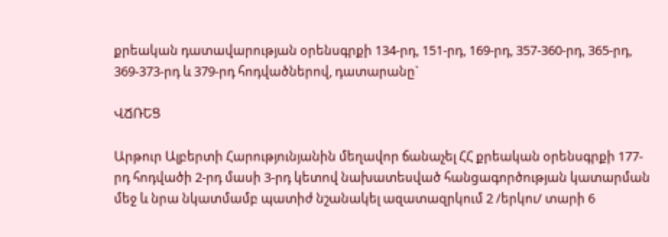քրեական դատավարության օրենսգրքի 134-րդ, 151-րդ, 169-րդ, 357-360-րդ, 365-րդ, 369-373-րդ և 379-րդ հոդվածներով, դատարանը`

ՎՃՌԵՑ

Արթուր Ալբերտի Հարությունյանին մեղավոր ճանաչել ՀՀ քրեական օրենսգրքի 177-րդ հոդվածի 2-րդ մասի 3-րդ կետով նախատեսված հանցագործության կատարման մեջ և նրա նկատմամբ պատիժ նշանակել ազատազրկում 2 /երկու/ տարի 6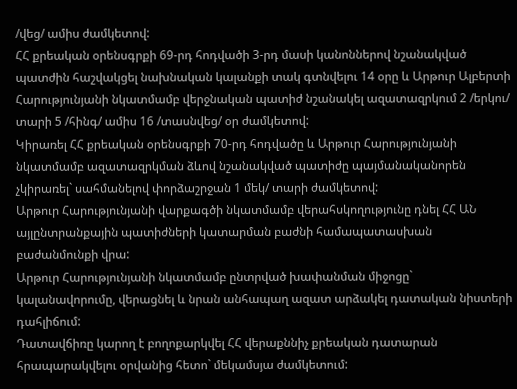/վեց/ ամիս ժամկետով:
ՀՀ քրեական օրենսգրքի 69-րդ հոդվածի 3-րդ մասի կանոններով նշանակված պատժին հաշվակցել նախնական կալանքի տակ գտնվելու 14 օրը և Արթուր Ալբերտի Հարությունյանի նկատմամբ վերջնական պատիժ նշանակել ազատազրկում 2 /երկու/ տարի 5 /հինգ/ ամիս 16 /տասնվեց/ օր ժամկետով:
Կիրառել ՀՀ քրեական օրենսգրքի 70-րդ հոդվածը և Արթուր Հարությունյանի նկատմամբ ազատազրկման ձևով նշանակված պատիժը պայմանականորեն չկիրառել` սահմանելով փորձաշրջան 1 մեկ/ տարի ժամկետով:
Արթուր Հարությունյանի վարքագծի նկատմամբ վերահսկողությունը դնել ՀՀ ԱՆ այլընտրանքային պատիժների կատարման բաժնի համապատասխան բաժանմունքի վրա:
Արթուր Հարությունյանի նկատմամբ ընտրված խափանման միջոցը` կալանավորումը, վերացնել և նրան անհապաղ ազատ արձակել դատական նիստերի դահլիճում:
Դատավճիռը կարող է բողոքարկվել ՀՀ վերաքննիչ քրեական դատարան հրապարակվելու օրվանից հետո` մեկամսյա ժամկետում: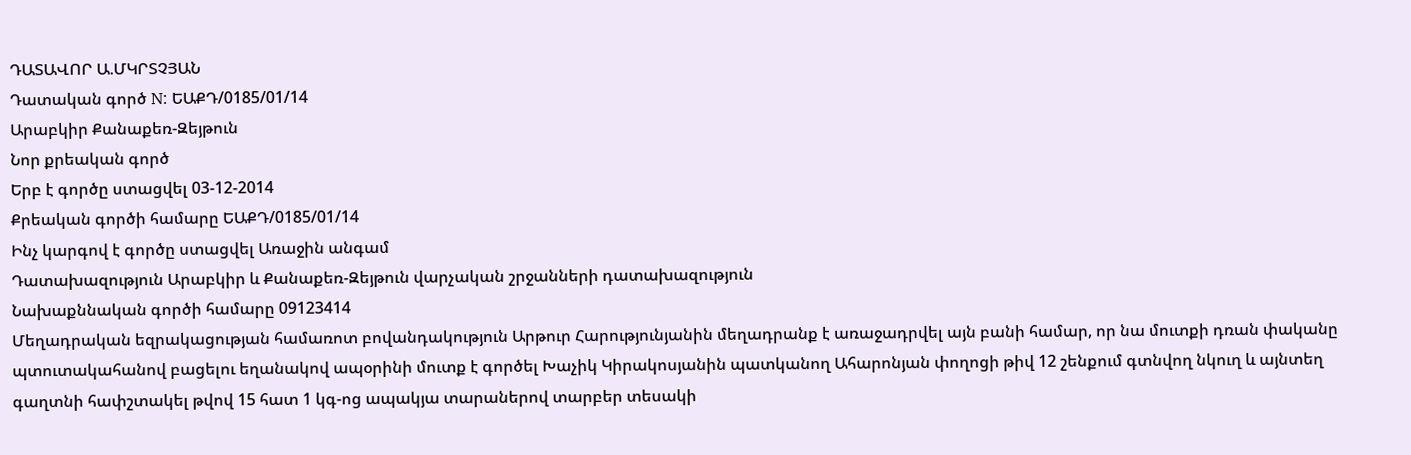ԴԱՏԱՎՈՐ Ա.ՄԿՐՏՉՅԱՆ
Դատական գործ N: ԵԱՔԴ/0185/01/14
Արաբկիր Քանաքեռ-Զեյթուն
Նոր քրեական գործ
Երբ է գործը ստացվել 03-12-2014
Քրեական գործի համարը ԵԱՔԴ/0185/01/14
Ինչ կարգով է գործը ստացվել Առաջին անգամ
Դատախազություն Արաբկիր և Քանաքեռ-Զեյթուն վարչական շրջանների դատախազություն
Նախաքննական գործի համարը 09123414
Մեղադրական եզրակացության համառոտ բովանդակություն Արթուր Հարությունյանին մեղադրանք է առաջադրվել այն բանի համար, որ նա մուտքի դռան փականը պտուտակահանով բացելու եղանակով ապօրինի մուտք է գործել Խաչիկ Կիրակոսյանին պատկանող Ահարոնյան փողոցի թիվ 12 շենքում գտնվող նկուղ և այնտեղ գաղտնի հափշտակել թվով 15 հատ 1 կգ-ոց ապակյա տարաներով տարբեր տեսակի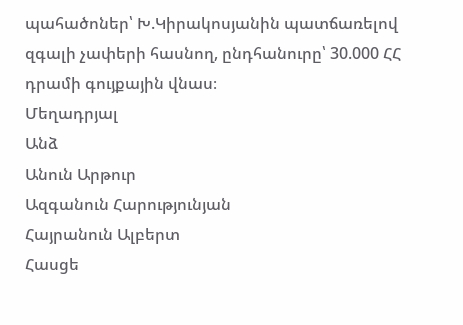պահածոներ՝ Խ.Կիրակոսյանին պատճառելով զգալի չափերի հասնող, ընդհանուրը՝ 30.000 ՀՀ դրամի գույքային վնաս։
Մեղադրյալ
Անձ
Անուն Արթուր
Ազգանուն Հարությունյան
Հայրանուն Ալբերտ
Հասցե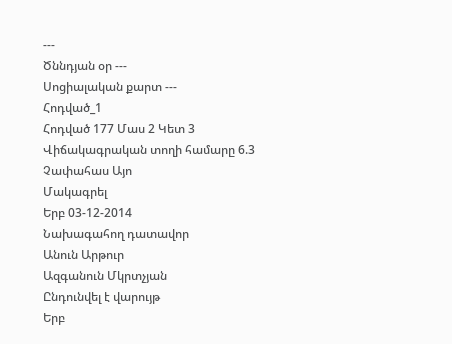---
Ծննդյան օր ---
Սոցիալական քարտ ---
Հոդված_1
Հոդված 177 Մաս 2 Կետ 3
Վիճակագրական տողի համարը 6.3
Չափահաս Այո
Մակագրել
Երբ 03-12-2014
Նախագահող դատավոր
Անուն Արթուր
Ազգանուն Մկրտչյան
Ընդունվել է վարույթ
Երբ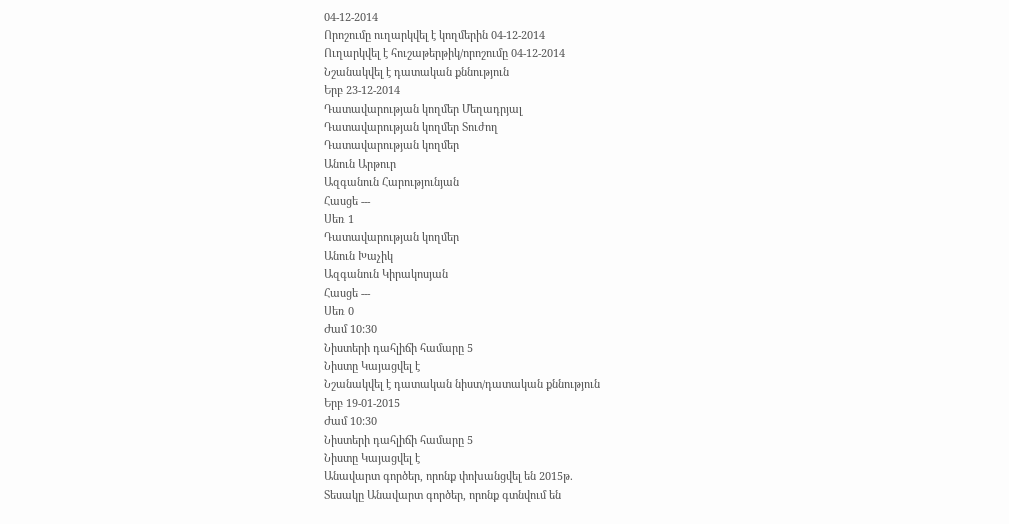04-12-2014
Որոշումը ուղարկվել է կողմերին 04-12-2014
Ուղարկվել է հուշաթերթիկ/որոշումը 04-12-2014
Նշանակվել է դատական քննություն
Երբ 23-12-2014
Դատավարության կողմեր Մեղադրյալ
Դատավարության կողմեր Տուժող
Դատավարության կողմեր
Անուն Արթուր
Ազգանուն Հարությունյան
Հասցե ---
Սեռ 1
Դատավարության կողմեր
Անուն Խաչիկ
Ազգանուն Կիրակոսյան
Հասցե ---
Սեռ 0
Ժամ 10:30
Նիստերի դահլիճի համարը 5
Նիստը Կայացվել է
Նշանակվել է դատական նիստ/դատական քննություն
Երբ 19-01-2015
Ժամ 10:30
Նիստերի դահլիճի համարը 5
Նիստը Կայացվել է
Անավարտ գործեր, որոնք փոխանցվել են 2015թ.
Տեսակը Անավարտ գործեր, որոնք գտնվում են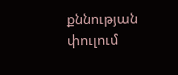քննության փուլում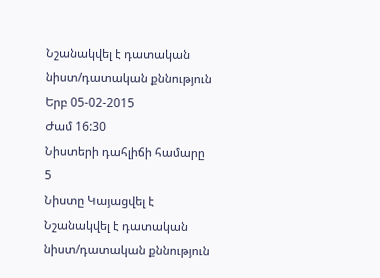Նշանակվել է դատական նիստ/դատական քննություն
Երբ 05-02-2015
Ժամ 16:30
Նիստերի դահլիճի համարը 5
Նիստը Կայացվել է
Նշանակվել է դատական նիստ/դատական քննություն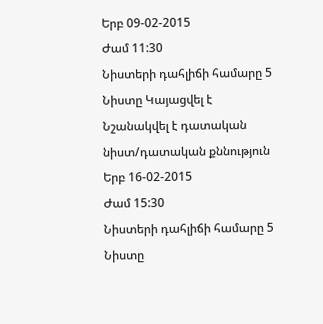Երբ 09-02-2015
Ժամ 11:30
Նիստերի դահլիճի համարը 5
Նիստը Կայացվել է
Նշանակվել է դատական նիստ/դատական քննություն
Երբ 16-02-2015
Ժամ 15:30
Նիստերի դահլիճի համարը 5
Նիստը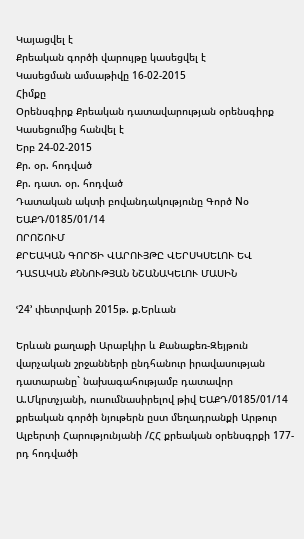Կայացվել է
Քրեական գործի վարույթը կասեցվել է
Կասեցման ամսաթիվը 16-02-2015
Հիմքը
Օրենսգիրք Քրեական դատավարության օրենսգիրք
Կասեցումից հանվել է
Երբ 24-02-2015
Քր. օր. հոդված
Քր. դատ. օր. հոդված
Դատական ակտի բովանդակությունը Գործ Nօ ԵԱՔԴ/0185/01/14
ՈՐՈՇՈՒՄ
ՔՐԵԱԿԱՆ ԳՈՐԾԻ ՎԱՐՈՒՅԹԸ ՎԵՐՍԿՍԵԼՈՒ ԵՎ
ԴԱՏԱԿԱՆ ՔՆՆՈՒԹՅԱՆ ՆՇԱՆԱԿԵԼՈՒ ՄԱՍԻՆ

ՙ24՚ փետրվարի 2015թ. ք.Երևան

Երևան քաղաքի Արաբկիր և Քանաքեռ-Զեյթուն վարչական շրջանների ընդհանուր իրավասության դատարանը` նախագահությամբ դատավոր Ա.Մկրտչյանի, ուսումնասիրելով թիվ ԵԱՔԴ/0185/01/14 քրեական գործի նյութերն ըստ մեղադրանքի Արթուր Ալբերտի Հարությունյանի /ՀՀ քրեական օրենսգրքի 177-րդ հոդվածի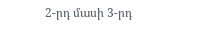2-րդ մասի 3-րդ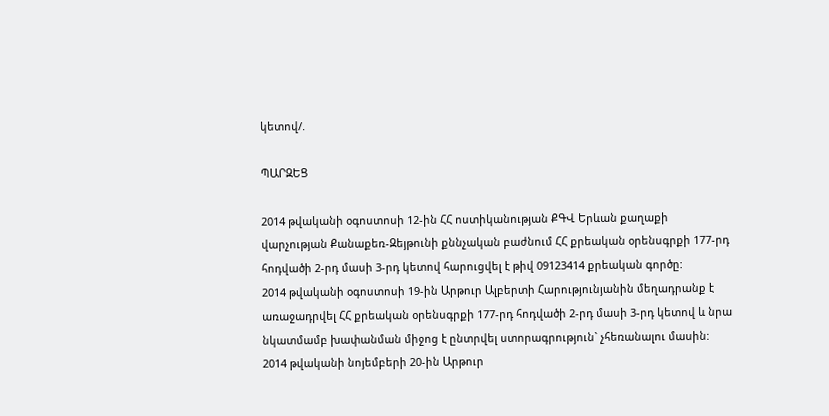կետով/.

ՊԱՐԶԵՑ

2014 թվականի օգոստոսի 12-ին ՀՀ ոստիկանության ՔԳՎ Երևան քաղաքի վարչության Քանաքեռ-Զեյթունի քննչական բաժնում ՀՀ քրեական օրենսգրքի 177-րդ հոդվածի 2-րդ մասի 3-րդ կետով հարուցվել է թիվ 09123414 քրեական գործը:
2014 թվականի օգոստոսի 19-ին Արթուր Ալբերտի Հարությունյանին մեղադրանք է առաջադրվել ՀՀ քրեական օրենսգրքի 177-րդ հոդվածի 2-րդ մասի 3-րդ կետով և նրա նկատմամբ խափանման միջոց է ընտրվել ստորագրություն` չհեռանալու մասին:
2014 թվականի նոյեմբերի 20-ին Արթուր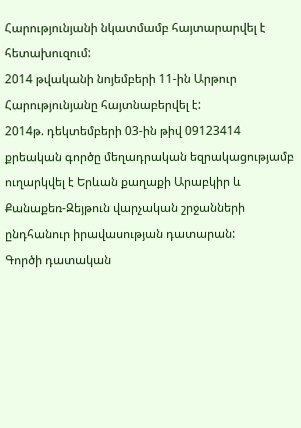Հարությունյանի նկատմամբ հայտարարվել է հետախուզում:
2014 թվականի նոյեմբերի 11-ին Արթուր Հարությունյանը հայտնաբերվել է:
2014թ. դեկտեմբերի 03-ին թիվ 09123414 քրեական գործը մեղադրական եզրակացությամբ ուղարկվել է Երևան քաղաքի Արաբկիր և Քանաքեռ-Զեյթուն վարչական շրջանների ընդհանուր իրավասության դատարան:
Գործի դատական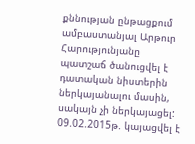քննության ընթացքում ամբաստանյալ Արթուր Հարությունյանը պատշաճ ծանուցվել է դատական նիստերին ներկայանալու մասին, սակայն չի ներկայացել:
09.02.2015թ. կայացվել է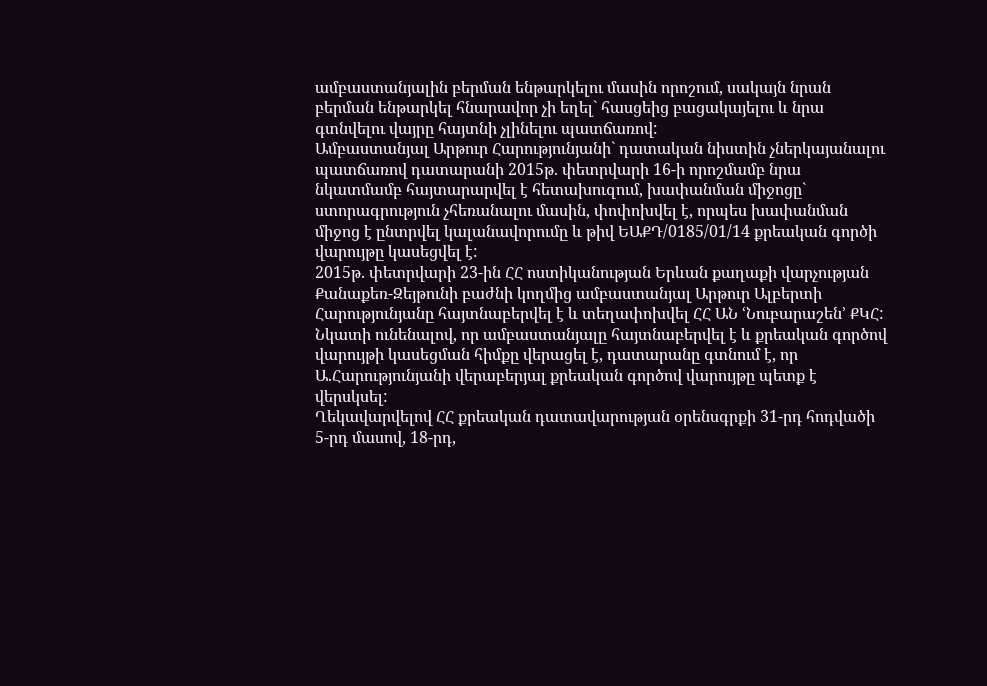ամբաստանյալին բերման ենթարկելու մասին որոշում, սակայն նրան բերման ենթարկել հնարավոր չի եղել` հասցեից բացակայելու և նրա գտնվելու վայրը հայտնի չլինելու պատճառով:
Ամբաստանյալ Արթուր Հարությունյանի` դատական նիստին չներկայանալու պատճառով դատարանի 2015թ. փետրվարի 16-ի որոշմամբ նրա նկատմամբ հայտարարվել է հետախուզում, խափանման միջոցը` ստորագրություն չհեռանալու մասին, փոփոխվել է, որպես խափանման միջոց է ընտրվել կալանավորումը և թիվ ԵԱՔԴ/0185/01/14 քրեական գործի վարույթը կասեցվել է:
2015թ. փետրվարի 23-ին ՀՀ ոստիկանության Երևան քաղաքի վարչության Քանաքեռ-Զեյթունի բաժնի կողմից ամբաստանյալ Արթուր Ալբերտի Հարությունյանը հայտնաբերվել է և տեղափոխվել ՀՀ ԱՆ ՙՆուբարաշեն՚ ՔԿՀ:
Նկատի ունենալով, որ ամբաստանյալը հայտնաբերվել է և քրեական գործով վարույթի կասեցման հիմքը վերացել է, դատարանը գտնում է, որ Ա.Հարությունյանի վերաբերյալ քրեական գործով վարույթը պետք է վերսկսել:
Ղեկավարվելով ՀՀ քրեական դատավարության օրենսգրքի 31-րդ հոդվածի 5-րդ մասով, 18-րդ,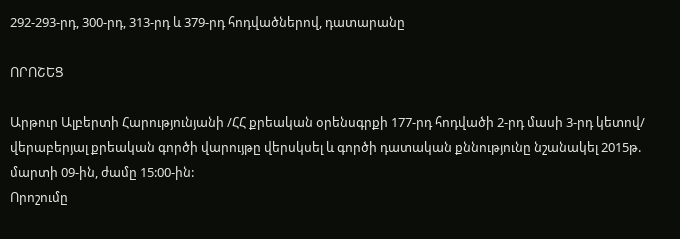292-293-րդ, 300-րդ, 313-րդ և 379-րդ հոդվածներով, դատարանը

ՈՐՈՇԵՑ

Արթուր Ալբերտի Հարությունյանի /ՀՀ քրեական օրենսգրքի 177-րդ հոդվածի 2-րդ մասի 3-րդ կետով/ վերաբերյալ քրեական գործի վարույթը վերսկսել և գործի դատական քննությունը նշանակել 2015թ. մարտի 09-ին, ժամը 15:00-ին:
Որոշումը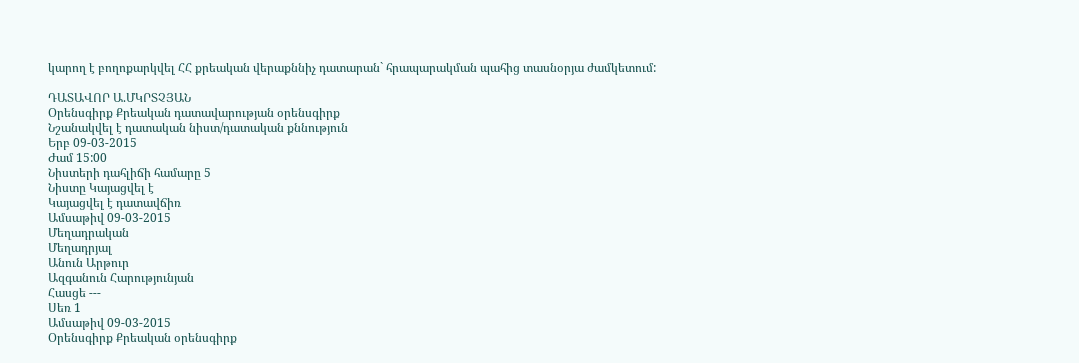կարող է բողոքարկվել ՀՀ քրեական վերաքննիչ դատարան` հրապարակման պահից տասնօրյա ժամկետում:

ԴԱՏԱՎՈՐ Ա.ՄԿՐՏՉՅԱՆ
Օրենսգիրք Քրեական դատավարության օրենսգիրք
Նշանակվել է դատական նիստ/դատական քննություն
Երբ 09-03-2015
Ժամ 15:00
Նիստերի դահլիճի համարը 5
Նիստը Կայացվել է
Կայացվել է դատավճիռ
Ամսաթիվ 09-03-2015
Մեղադրական
Մեղադրյալ
Անուն Արթուր
Ազգանուն Հարությունյան
Հասցե ---
Սեռ 1
Ամսաթիվ 09-03-2015
Օրենսգիրք Քրեական օրենսգիրք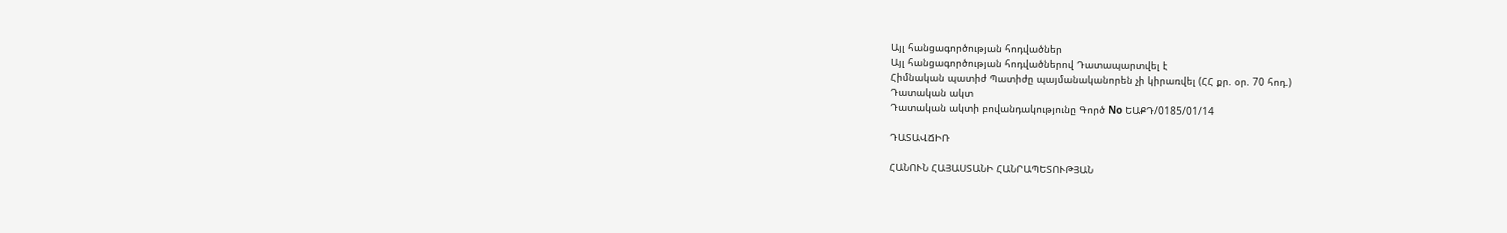Այլ հանցագործության հոդվածներ
Այլ հանցագործության հոդվածներով Դատապարտվել է
Հիմնական պատիժ Պատիժը պայմանականորեն չի կիրառվել (ՀՀ քր. օր. 70 հոդ.)
Դատական ակտ
Դատական ակտի բովանդակությունը Գործ No ԵԱՔԴ/0185/01/14

ԴԱՏԱՎՃԻՌ

ՀԱՆՈՒՆ ՀԱՅԱՍՏԱՆԻ ՀԱՆՐԱՊԵՏՈՒԹՅԱՆ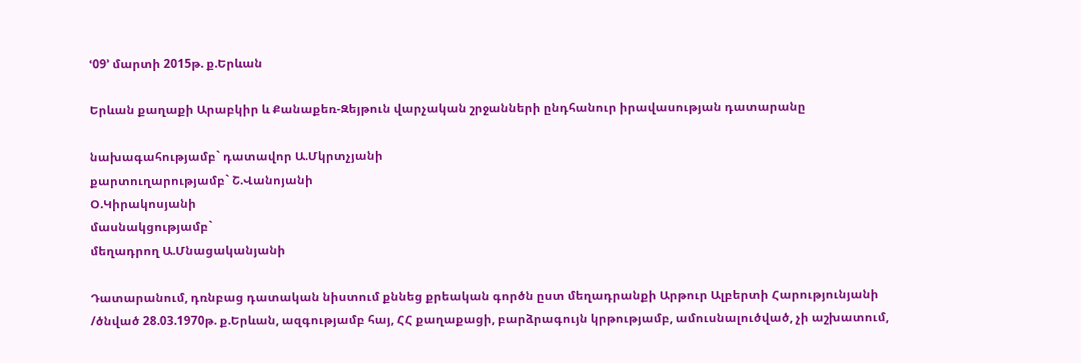ՙ09՚ մարտի 2015թ. ք.Երևան

Երևան քաղաքի Արաբկիր և Քանաքեռ-Զեյթուն վարչական շրջանների ընդհանուր իրավասության դատարանը

նախագահությամբ` դատավոր Ա.Մկրտչյանի
քարտուղարությամբ` Շ.Վանոյանի
Օ.Կիրակոսյանի
մասնակցությամբ`
մեղադրող Ա.Մնացականյանի

Դատարանում, դռնբաց դատական նիստում քննեց քրեական գործն ըստ մեղադրանքի Արթուր Ալբերտի Հարությունյանի /ծնված 28.03.1970թ. ք.Երևան, ազգությամբ հայ, ՀՀ քաղաքացի, բարձրագույն կրթությամբ, ամուսնալուծված, չի աշխատում,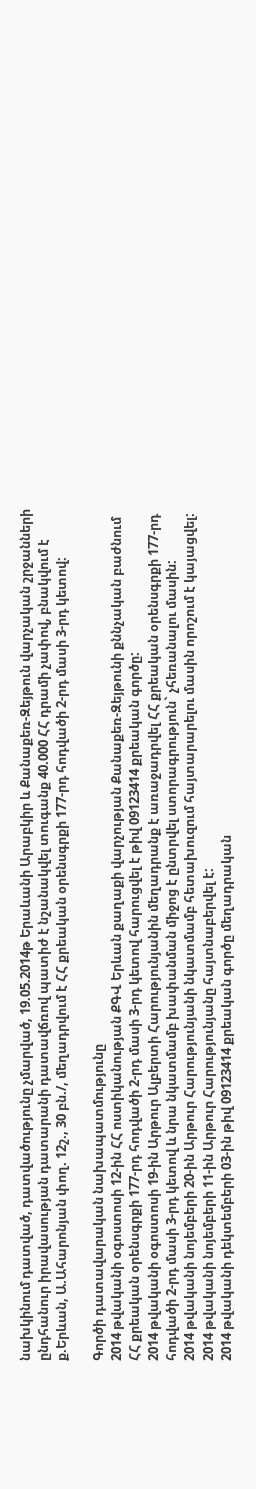նախկինում դատված, դատվածությունը չմարված, 19.05.2014թ Երաևանի Արաբկիր և Քանաքեռ-Զեյթուն վարչական շրջանների ընդհանուր իրավասության դատարանի դատավճռով պատիժ է նշանակվել տուգանք 40.000 ՀՀ դրամի չափով, բնակվում է ք.Երևան, Ա.Ահարոնյան փող. 12շ., 30 բն./, մեղադրվում է ՀՀ քրեական օրենսգրքի 177-րդ հոդվածի 2-րդ մասի 3-րդ կետով:

Գործի դատավարական նախապատմությունը
2014 թվականի օգոստոսի 12-ին ՀՀ ոստիկանության ՔԳՎ Երևան քաղաքի վարչության Քանաքեռ-Զեյթունի քննչական բաժնում ՀՀ քրեական օրենսգրքի 177-րդ հոդվածի 2-րդ մասի 3-րդ կետով հարուցվել է թիվ 09123414 քրեական գործը:
2014 թվականի օգոստոսի 19-ին Արթուր Ալբերտի Հարությունյանին մեղադրանք է առաջադրվել ՀՀ քրեական օրենսգրքի 177-րդ հոդվածի 2-րդ մասի 3-րդ կետով և նրա նկատմամբ խափանման միջոց է ընտրվել ստորագրություն` չհեռանալու մասին:
2014 թվականի նոյեմբերի 20-ին Արթուր Հարությունյանի նկատմամբ հետախուզում հայտարարելու մասին որոշում է կայացվել:
2014 թվականի նոյեմբերի 11-ին Արթուր Հարությունյանը հայտնաբերվել է:
2014 թվականի դեկտեմբերի 03-ին թիվ 09123414 քրեական գործը մեղադրական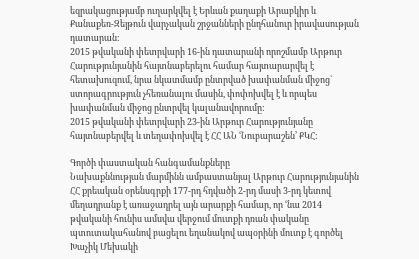եզրակացությամբ ուղարկվել է Երևան քաղաքի Արաբկիր և Քանաքեռ-Զեյթուն վարչական շրջանների ընդհանուր իրավասության դատարան:
2015 թվականի փետրվարի 16-ին դատարանի որոշմամբ Արթուր Հարությունյանին հայտնաբերելու համար հայտարարվել է հետախուզում, նրա նկատմամբ ընտրված խափանման միջոց` ստորագրություն չհեռանալու մասին, փոփոխվել է և որպես խափանման միջոց ընտրվել կալանավորումը:
2015 թվականի փետրվարի 23-ին Արթուր Հարությունյանը հայտնաբերվել և տեղափոխվել է ՀՀ ԱՆ ՙՆուբարաշեն՚ ՔԿՀ:

Գործի փաստական հանգամանքները
Նախաքննության մարմինն ամբաստանյալ Արթուր Հարությունյանին ՀՀ քրեական օրենսգրքի 177-րդ հդվածի 2-րդ մասի 3-րդ կետով մեղադրանք է առաջադրել այն արարքի համար, որ ՙնա 2014 թվականի հունիս ամսվա վերջում մուտքի դռան փականը պտուտակահանով բացելու եղանակով ապօրինի մուտք է գործել Խաչիկ Մեխակի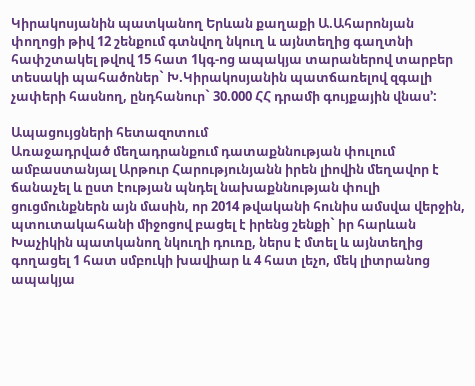Կիրակոսյանին պատկանող Երևան քաղաքի Ա.Ահարոնյան փողոցի թիվ 12 շենքում գտնվող նկուղ և այնտեղից գաղտնի հափշտակել թվով 15 հատ 1կգ-ոց ապակյա տարաներով տարբեր տեսակի պահածոներ` Խ.Կիրակոսյանին պատճառելով զգալի չափերի հասնող, ընդհանուր` 30.000 ՀՀ դրամի գույքային վնաս՚:

Ապացույցների հետազոտում
Առաջադրված մեղադրանքում դատաքննության փուլում ամբաստանյալ Արթուր Հարությունյանն իրեն լիովին մեղավոր է ճանաչել և ըստ էության պնդել նախաքննության փուլի ցուցմունքներն այն մասին, որ 2014 թվականի հունիս ամսվա վերջին, պտուտակահանի միջոցով բացել է իրենց շենքի` իր հարևան Խաչիկին պատկանող նկուղի դուռը, ներս է մտել և այնտեղից գողացել 1 հատ սմբուկի խավիար և 4 հատ լեչո, մեկ լիտրանոց ապակյա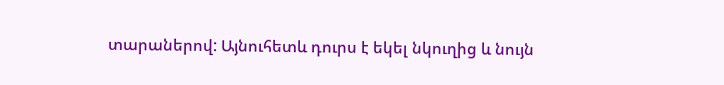տարաներով: Այնուհետև դուրս է եկել նկուղից և նույն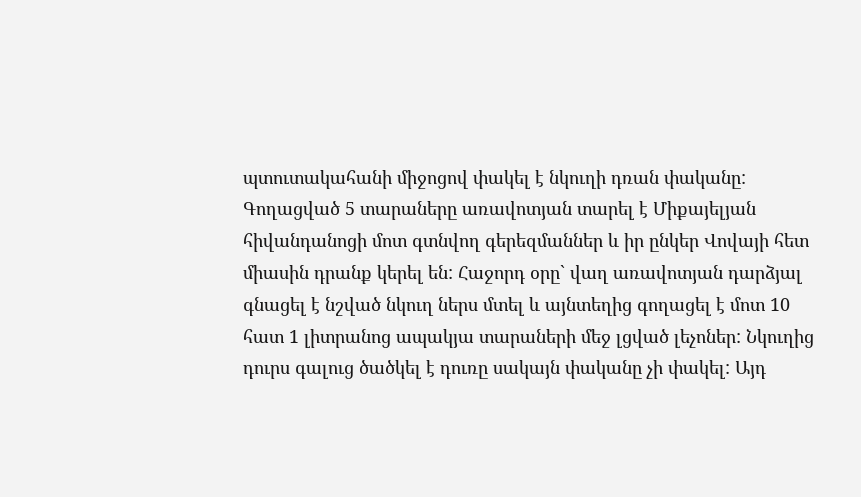պտուտակահանի միջոցով փակել է նկուղի դռան փականը: Գողացված 5 տարաները առավոտյան տարել է Միքայելյան հիվանդանոցի մոտ գտնվող գերեզմաններ և իր ընկեր Վովայի հետ միասին դրանք կերել են: Հաջորդ օրը` վաղ առավոտյան դարձյալ գնացել է նշված նկուղ ներս մտել և այնտեղից գողացել է մոտ 10 հատ 1 լիտրանոց ապակյա տարաների մեջ լցված լեչոներ: Նկուղից դուրս գալուց ծածկել է դուռը սակայն փականը չի փակել: Այդ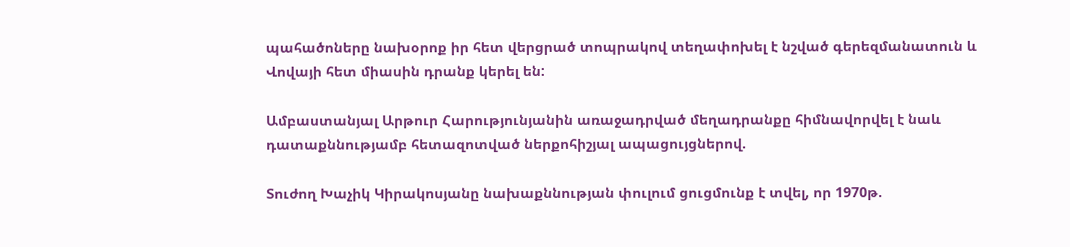պահածոները նախօրոք իր հետ վերցրած տոպրակով տեղափոխել է նշված գերեզմանատուն և Վովայի հետ միասին դրանք կերել են:

Ամբաստանյալ Արթուր Հարությունյանին առաջադրված մեղադրանքը հիմնավորվել է նաև դատաքննությամբ հետազոտված ներքոհիշյալ ապացույցներով.

Տուժող Խաչիկ Կիրակոսյանը նախաքննության փուլում ցուցմունք է տվել, որ 1970թ.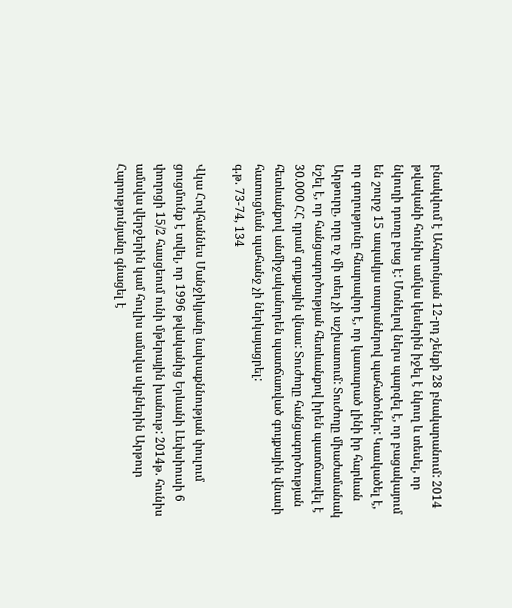բնակվում է Ահարոնյան 12-րդ շենքի 28 բնակարանում: 2014 թվականի հունիս ամվա կեսերին իջել է նկուղ և տեսել, որ նկուղի դուռը բաց է: Մտնելով ներս պարզել է, որ բացակայում են շուրջ 15 ապակյա տարաներով պահածոներ: Կասկածել է, որ գողությունը հնարավոր է, որ կատարած լինի իր հարևան Արթուրը, որը ոչ մի տեղ չի աշխատում: Տուժողը միաժամանակ նշել է, որ հանցագործության հետևանքով իրեն պատճառվել է 30.000 ՀՀ դրամ գույքային վնաս: Տուժողը հանցագործության հետևանքով անմիջականորեն պատճառված գույքային վնասի հատուցման պահանջ չի ներկայացրել:
գ.թ. 73-74, 134

Վկա Հովհաննես Մանջիկյանը նախաքննության փուլում ցուցմունք է տվել, որ 1996 թվականից Երևանի Լեփսիուսի 6 փողոցի 15/2 հասցեում ունի մթերային խանութ: 2014թ. հունիս ամսվա վերջերին կամ հուլիս ամսվա սկբներին Արթուր Հարությունյանը գնացել է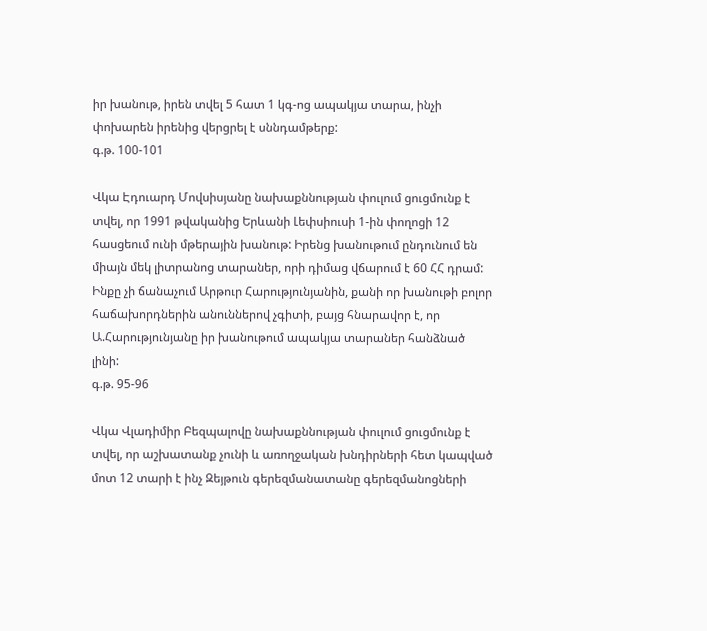իր խանութ, իրեն տվել 5 հատ 1 կգ-ոց ապակյա տարա, ինչի փոխարեն իրենից վերցրել է սննդամթերք:
գ.թ. 100-101

Վկա Էդուարդ Մովսիսյանը նախաքննության փուլում ցուցմունք է տվել, որ 1991 թվականից Երևանի Լեփսիուսի 1-ին փողոցի 12 հասցեում ունի մթերային խանութ: Իրենց խանութում ընդունում են միայն մեկ լիտրանոց տարաներ, որի դիմաց վճարում է 60 ՀՀ դրամ: Ինքը չի ճանաչում Արթուր Հարությունյանին, քանի որ խանութի բոլոր հաճախորդներին անուններով չգիտի, բայց հնարավոր է, որ Ա.Հարությունյանը իր խանութում ապակյա տարաներ հանձնած լինի:
գ.թ. 95-96

Վկա Վլադիմիր Բեզպալովը նախաքննության փուլում ցուցմունք է տվել, որ աշխատանք չունի և առողջական խնդիրների հետ կապված մոտ 12 տարի է ինչ Զեյթուն գերեզմանատանը գերեզմանոցների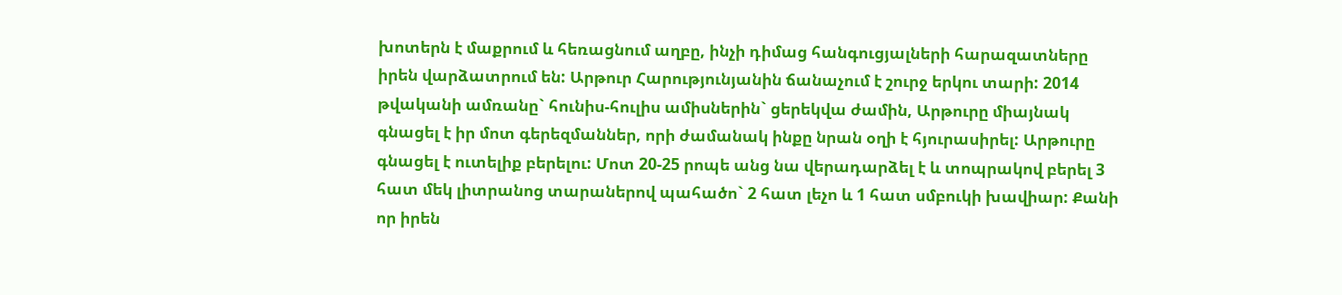խոտերն է մաքրում և հեռացնում աղբը, ինչի դիմաց հանգուցյալների հարազատները իրեն վարձատրում են: Արթուր Հարությունյանին ճանաչում է շուրջ երկու տարի: 2014 թվականի ամռանը` հունիս-հուլիս ամիսներին` ցերեկվա ժամին, Արթուրը միայնակ գնացել է իր մոտ գերեզմաններ, որի ժամանակ ինքը նրան օղի է հյուրասիրել: Արթուրը գնացել է ուտելիք բերելու: Մոտ 20-25 րոպե անց նա վերադարձել է և տոպրակով բերել 3 հատ մեկ լիտրանոց տարաներով պահածո` 2 հատ լեչո և 1 հատ սմբուկի խավիար: Քանի որ իրեն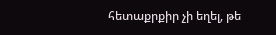հետաքրքիր չի եղել, թե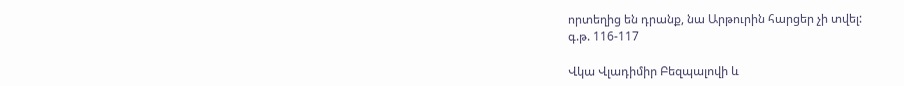որտեղից են դրանք, նա Արթուրին հարցեր չի տվել:
գ.թ. 116-117

Վկա Վլադիմիր Բեզպալովի և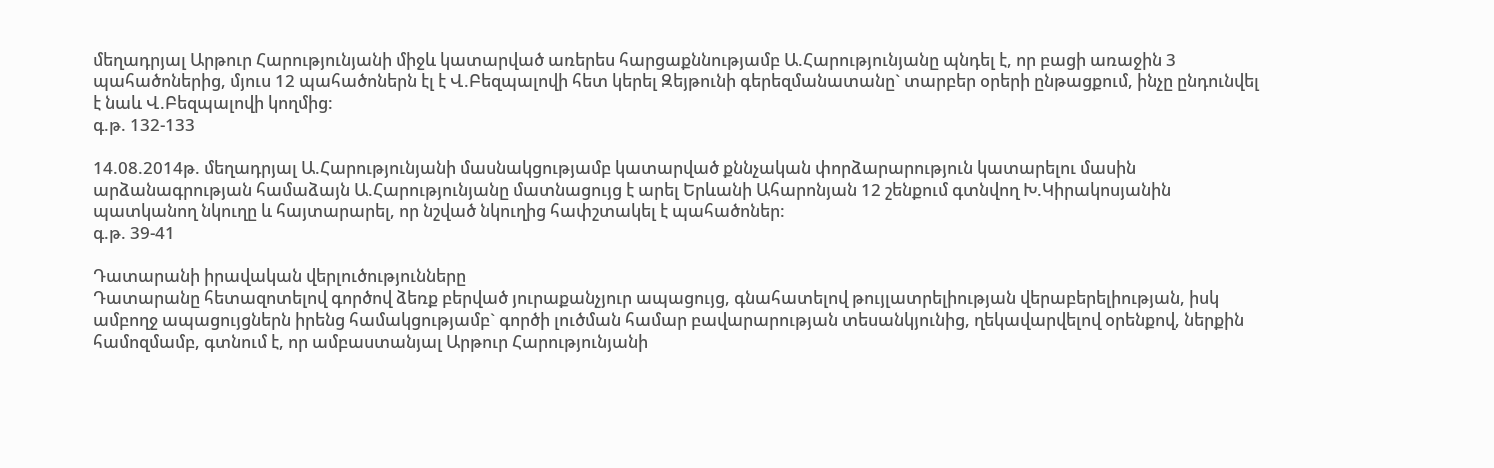մեղադրյալ Արթուր Հարությունյանի միջև կատարված առերես հարցաքննությամբ Ա.Հարությունյանը պնդել է, որ բացի առաջին 3 պահածոներից, մյուս 12 պահածոներն էլ է Վ.Բեզպալովի հետ կերել Զեյթունի գերեզմանատանը` տարբեր օրերի ընթացքում, ինչը ընդունվել է նաև Վ.Բեզպալովի կողմից:
գ.թ. 132-133

14.08.2014թ. մեղադրյալ Ա.Հարությունյանի մասնակցությամբ կատարված քննչական փորձարարություն կատարելու մասին արձանագրության համաձայն Ա.Հարությունյանը մատնացույց է արել Երևանի Ահարոնյան 12 շենքում գտնվող Խ.Կիրակոսյանին պատկանող նկուղը և հայտարարել, որ նշված նկուղից հափշտակել է պահածոներ:
գ.թ. 39-41

Դատարանի իրավական վերլուծությունները
Դատարանը հետազոտելով գործով ձեռք բերված յուրաքանչյուր ապացույց, գնահատելով թույլատրելիության վերաբերելիության, իսկ ամբողջ ապացույցներն իրենց համակցությամբ` գործի լուծման համար բավարարության տեսանկյունից, ղեկավարվելով օրենքով, ներքին համոզմամբ, գտնում է, որ ամբաստանյալ Արթուր Հարությունյանի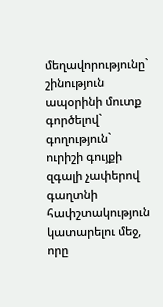մեղավորությունը` շինություն ապօրինի մուտք գործելով` գողություն` ուրիշի գույքի զգալի չափերով գաղտնի հափշտակություն կատարելու մեջ, որը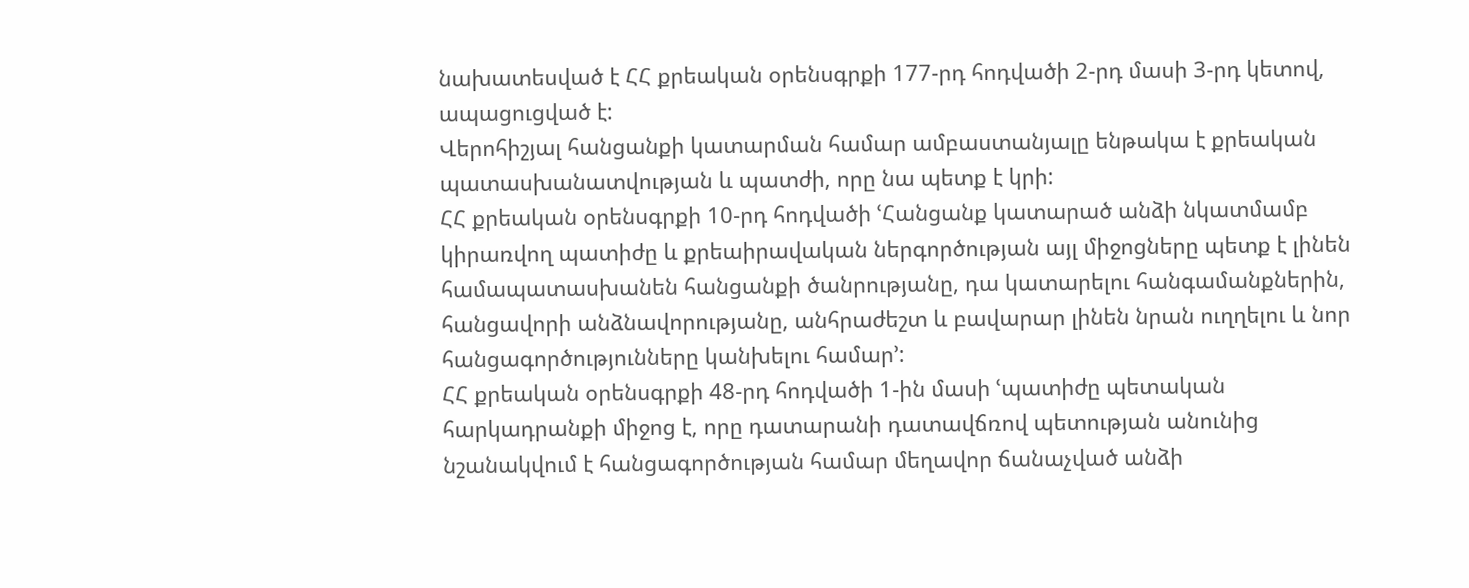նախատեսված է ՀՀ քրեական օրենսգրքի 177-րդ հոդվածի 2-րդ մասի 3-րդ կետով, ապացուցված է:
Վերոհիշյալ հանցանքի կատարման համար ամբաստանյալը ենթակա է քրեական պատասխանատվության և պատժի, որը նա պետք է կրի:
ՀՀ քրեական օրենսգրքի 10-րդ հոդվածի ՙՀանցանք կատարած անձի նկատմամբ կիրառվող պատիժը և քրեաիրավական ներգործության այլ միջոցները պետք է լինեն համապատասխանեն հանցանքի ծանրությանը, դա կատարելու հանգամանքներին, հանցավորի անձնավորությանը, անհրաժեշտ և բավարար լինեն նրան ուղղելու և նոր հանցագործությունները կանխելու համար՚:
ՀՀ քրեական օրենսգրքի 48-րդ հոդվածի 1-ին մասի ՙպատիժը պետական հարկադրանքի միջոց է, որը դատարանի դատավճռով պետության անունից նշանակվում է հանցագործության համար մեղավոր ճանաչված անձի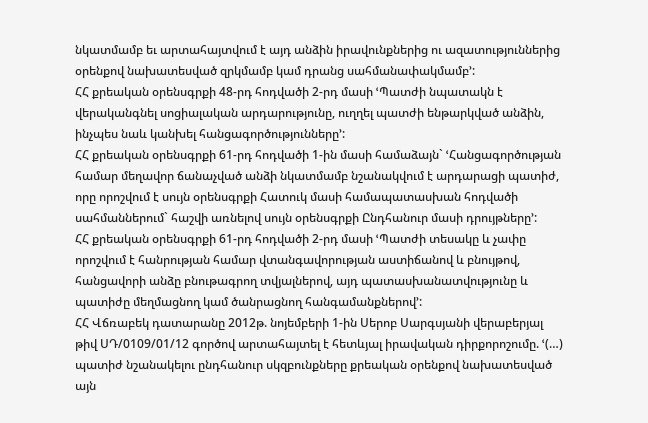նկատմամբ եւ արտահայտվում է այդ անձին իրավունքներից ու ազատություններից օրենքով նախատեսված զրկմամբ կամ դրանց սահմանափակմամբ՚:
ՀՀ քրեական օրենսգրքի 48-րդ հոդվածի 2-րդ մասի ՙՊատժի նպատակն է վերականգնել սոցիալական արդարությունը, ուղղել պատժի ենթարկված անձին, ինչպես նաև կանխել հանցագործությունները՚:
ՀՀ քրեական օրենսգրքի 61-րդ հոդվածի 1-ին մասի համաձայն` ՙՀանցագործության համար մեղավոր ճանաչված անձի նկատմամբ նշանակվում է արդարացի պատիժ, որը որոշվում է սույն օրենսգրքի Հատուկ մասի համապատասխան հոդվածի սահմաններում` հաշվի առնելով սույն օրենսգրքի Ընդհանուր մասի դրույթները՚:
ՀՀ քրեական օրենսգրքի 61-րդ հոդվածի 2-րդ մասի ՙՊատժի տեսակը և չափը որոշվում է հանրության համար վտանգավորության աստիճանով և բնույթով, հանցավորի անձը բնութագրող տվյալներով, այդ պատասխանատվությունը և պատիժը մեղմացնող կամ ծանրացնող հանգամանքներով՚:
ՀՀ Վճռաբեկ դատարանը 2012թ. նոյեմբերի 1-ին Սերոբ Սարգսյանի վերաբերյալ թիվ ՍԴ/0109/01/12 գործով արտահայտել է հետևյալ իրավական դիրքորոշումը. ՙ(…) պատիժ նշանակելու ընդհանուր սկզբունքները քրեական օրենքով նախատեսված այն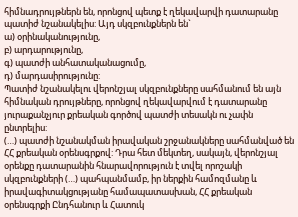հիմնադրույթներն են, որոնցով պետք է ղեկավարվի դատարանը պատիժ նշանակելիս: Այդ սկզբունքներն են`
ա) օրինականությունը,
բ) արդարությունը,
գ) պատժի անհատականացումը,
դ) մարդասիրությունը:
Պատիժ նշանակելու վերոնշյալ սկզբունքները սահմանում են այն հիմնական դրույթները, որոնցով ղեկավարվում է դատարանը յուրաքանչյուր քրեական գործով պատժի տեսակն ու չափն ընտրելիս:
(…) պատժի նշանակման իրավական շրջանակները սահմանված են ՀՀ քրեական օրենսգրքով: Դրա հետ մեկտեղ, սակայն, վերոնշյալ օրենքը դատարանին հնարավորություն է տվել որոշակի սկզբունքների (…) պահպանմամբ, իր ներքին համոզմանը և իրավագիտակցությանը համապատասխան, ՀՀ քրեական օրենսգրքի Ընդհանուր և Հատուկ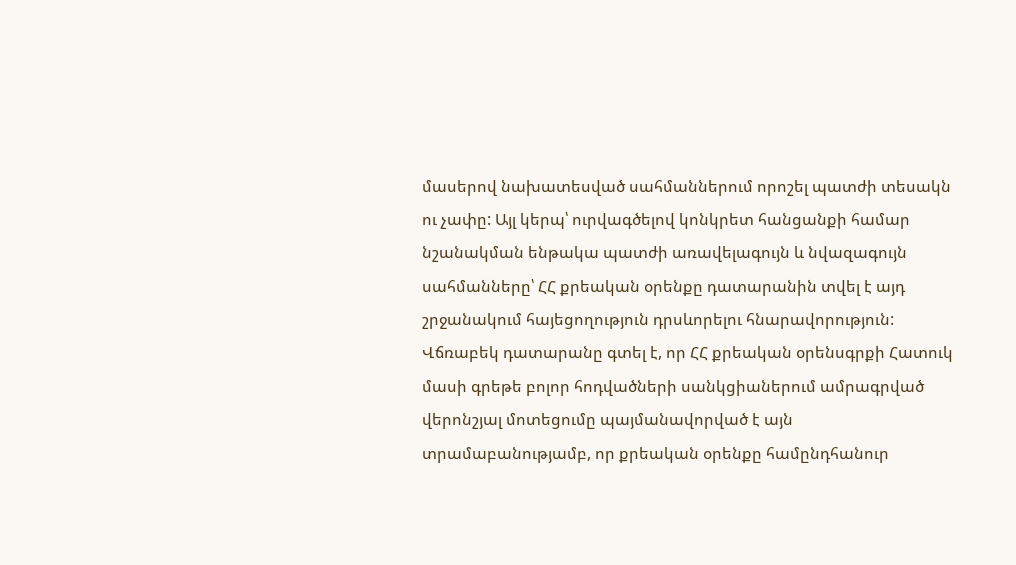մասերով նախատեսված սահմաններում որոշել պատժի տեսակն ու չափը: Այլ կերպ՝ ուրվագծելով կոնկրետ հանցանքի համար նշանակման ենթակա պատժի առավելագույն և նվազագույն սահմանները՝ ՀՀ քրեական օրենքը դատարանին տվել է այդ շրջանակում հայեցողություն դրսևորելու հնարավորություն:
Վճռաբեկ դատարանը գտել է, որ ՀՀ քրեական օրենսգրքի Հատուկ մասի գրեթե բոլոր հոդվածների սանկցիաներում ամրագրված վերոնշյալ մոտեցումը պայմանավորված է այն տրամաբանությամբ, որ քրեական օրենքը համընդհանուր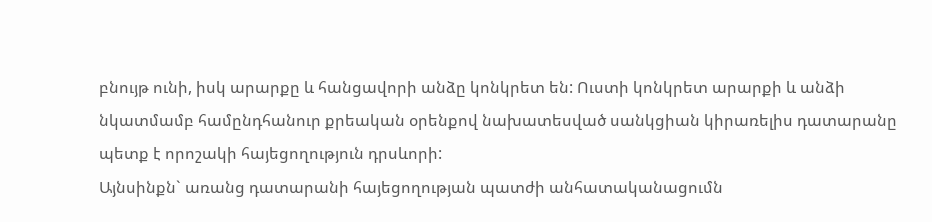բնույթ ունի, իսկ արարքը և հանցավորի անձը կոնկրետ են: Ուստի կոնկրետ արարքի և անձի նկատմամբ համընդհանուր քրեական օրենքով նախատեսված սանկցիան կիրառելիս դատարանը պետք է որոշակի հայեցողություն դրսևորի:
Այնսինքն` առանց դատարանի հայեցողության պատժի անհատականացումն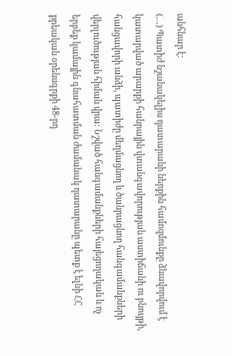անհնար է:
(…) Պատիժ նշանակելիս դատարանի ներքին համոզմունքը ձևավորվում է կատարված արարքի հանրային վտանգավորության աստիճանի ու բնույթի, հանցավորի անձի, պատիժը մեղմացնող և ծանրացնող հանգամանքների վերլուծության հիման վրա: Նշված հանգամանքների հայեցողական և ոչ երբեք կամային գնահատման ժամանակ դատարանը պետք է ելնի ՀՀ քրեական օրենսգրքի 48-րդ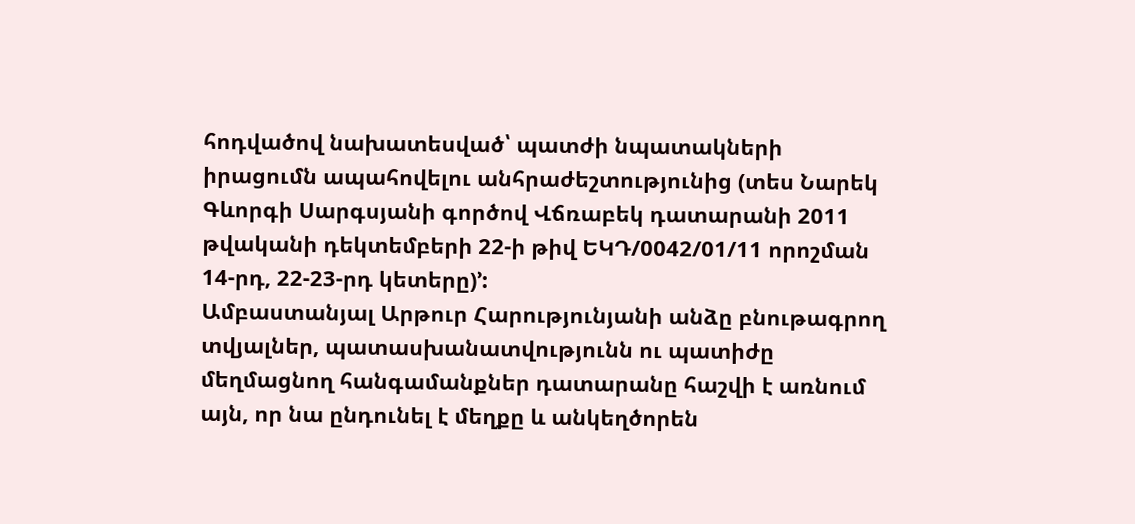հոդվածով նախատեսված՝ պատժի նպատակների իրացումն ապահովելու անհրաժեշտությունից (տես Նարեկ Գևորգի Սարգսյանի գործով Վճռաբեկ դատարանի 2011 թվականի դեկտեմբերի 22-ի թիվ ԵԿԴ/0042/01/11 որոշման 14-րդ, 22-23-րդ կետերը)՚:
Ամբաստանյալ Արթուր Հարությունյանի անձը բնութագրող տվյալներ, պատասխանատվությունն ու պատիժը մեղմացնող հանգամանքներ դատարանը հաշվի է առնում այն, որ նա ընդունել է մեղքը և անկեղծորեն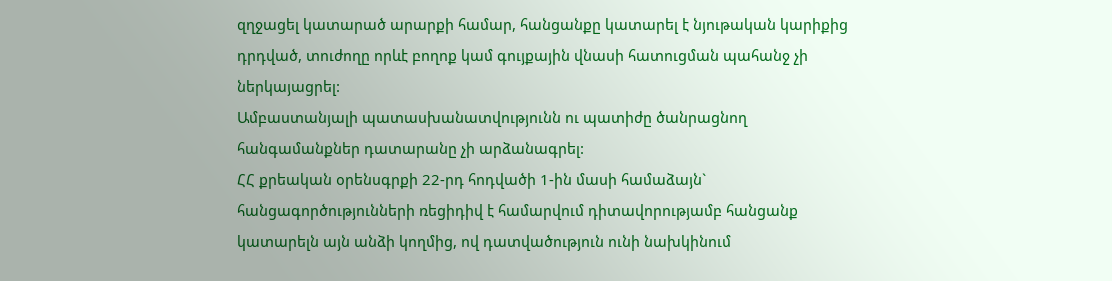զղջացել կատարած արարքի համար, հանցանքը կատարել է նյութական կարիքից դրդված, տուժողը որևէ բողոք կամ գույքային վնասի հատուցման պահանջ չի ներկայացրել:
Ամբաստանյալի պատասխանատվությունն ու պատիժը ծանրացնող հանգամանքներ դատարանը չի արձանագրել:
ՀՀ քրեական օրենսգրքի 22-րդ հոդվածի 1-ին մասի համաձայն` հանցագործությունների ռեցիդիվ է համարվում դիտավորությամբ հանցանք կատարելն այն անձի կողմից, ով դատվածություն ունի նախկինում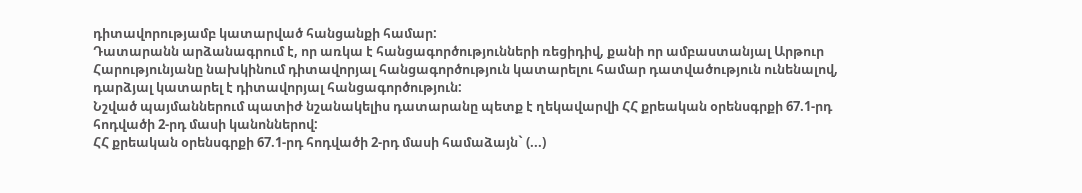դիտավորությամբ կատարված հանցանքի համար:
Դատարանն արձանագրում է, որ առկա է հանցագործությունների ռեցիդիվ, քանի որ ամբաստանյալ Արթուր Հարությունյանը նախկինում դիտավորյալ հանցագործություն կատարելու համար դատվածություն ունենալով, դարձյալ կատարել է դիտավորյալ հանցագործություն:
Նշված պայմաններում պատիժ նշանակելիս դատարանը պետք է ղեկավարվի ՀՀ քրեական օրենսգրքի 67.1-րդ հոդվածի 2-րդ մասի կանոններով:
ՀՀ քրեական օրենսգրքի 67.1-րդ հոդվածի 2-րդ մասի համաձայն` (...)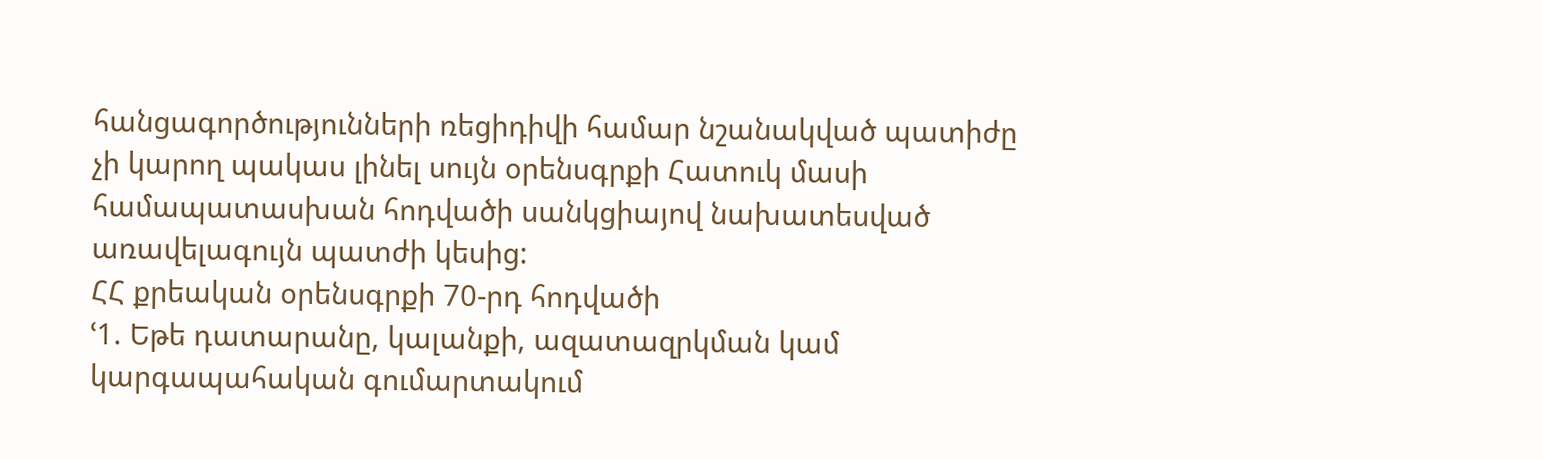հանցագործությունների ռեցիդիվի համար նշանակված պատիժը չի կարող պակաս լինել սույն օրենսգրքի Հատուկ մասի համապատասխան հոդվածի սանկցիայով նախատեսված առավելագույն պատժի կեսից:
ՀՀ քրեական օրենսգրքի 70-րդ հոդվածի
ՙ1. Եթե դատարանը, կալանքի, ազատազրկման կամ կարգապահական գումարտակում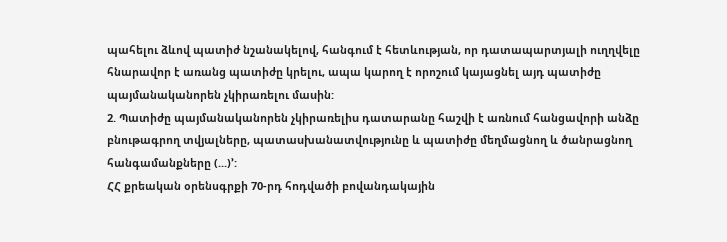պահելու ձևով պատիժ նշանակելով, հանգում է հետևության, որ դատապարտյալի ուղղվելը հնարավոր է առանց պատիժը կրելու, ապա կարող է որոշում կայացնել այդ պատիժը պայմանականորեն չկիրառելու մաuին:
2. Պատիժը պայմանականորեն չկիրառելիu դատարանը հաշվի է առնում հանցավորի անձը բնութագրող տվյալները, պատաuխանատվությունը և պատիժը մեղմացնող և ծանրացնող հանգամանքները (...)՚:
ՀՀ քրեական օրենսգրքի 70-րդ հոդվածի բովանդակային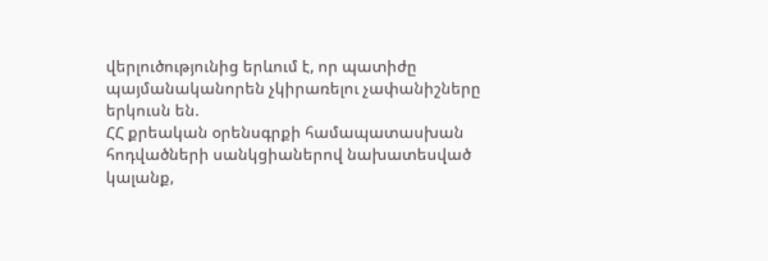վերլուծությունից երևում է, որ պատիժը պայմանականորեն չկիրառելու չափանիշները երկուսն են.
ՀՀ քրեական օրենսգրքի համապատասխան հոդվածների սանկցիաներով նախատեսված կալանք,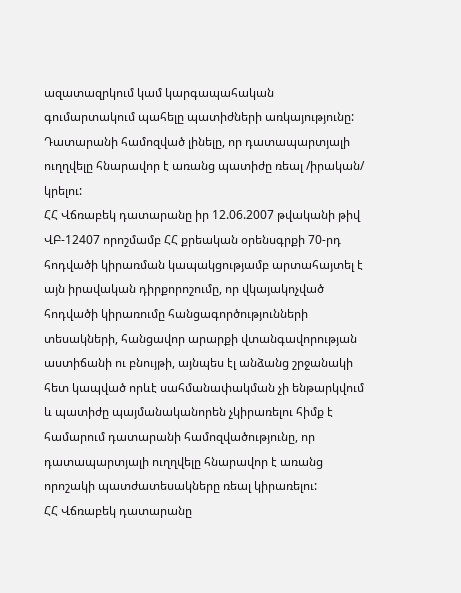ազատազրկում կամ կարգապահական գումարտակում պահելը պատիժների առկայությունը:
Դատարանի համոզված լինելը, որ դատապարտյալի ուղղվելը հնարավոր է առանց պատիժը ռեալ /իրական/ կրելու:
ՀՀ Վճռաբեկ դատարանը իր 12.06.2007 թվականի թիվ ՎԲ-12407 որոշմամբ ՀՀ քրեական օրենսգրքի 70-րդ հոդվածի կիրառման կապակցությամբ արտահայտել է այն իրավական դիրքորոշումը, որ վկայակոչված հոդվածի կիրառումը հանցագործությունների տեսակների, հանցավոր արարքի վտանգավորության աստիճանի ու բնույթի, այնպես էլ անձանց շրջանակի հետ կապված որևէ սահմանափակման չի ենթարկվում և պատիժը պայմանականորեն չկիրառելու հիմք է համարում դատարանի համոզվածությունը, որ դատապարտյալի ուղղվելը հնարավոր է առանց որոշակի պատժատեսակները ռեալ կիրառելու:
ՀՀ Վճռաբեկ դատարանը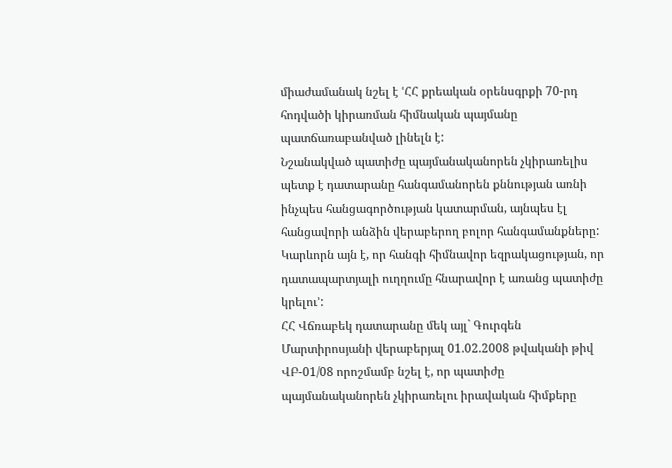միաժամանակ նշել է ՙՀՀ քրեական օրենսգրքի 70-րդ հոդվածի կիրառման հիմնական պայմանը պատճառաբանված լինելն է:
Նշանակված պատիժը պայմանականորեն չկիրառելիս պետք է դատարանը հանգամանորեն քննության առնի ինչպես հանցագործության կատարման, այնպես էլ հանցավորի անձին վերաբերող բոլոր հանգամանքները: Կարևորն այն է, որ հանգի հիմնավոր եզրակացության, որ դատապարտյալի ուղղումը հնարավոր է առանց պատիժը կրելու՚:
ՀՀ Վճռաբեկ դատարանը մեկ այլ` Գուրգեն Մարտիրոսյանի վերաբերյալ 01.02.2008 թվականի թիվ ՎԲ-01/08 որոշմամբ նշել է, որ պատիժը պայմանականորեն չկիրառելու իրավական հիմքերը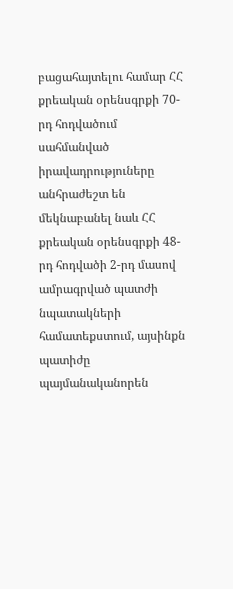բացահայտելու համար ՀՀ քրեական օրենսգրքի 70-րդ հոդվածում սահմանված իրավադրություները անհրաժեշտ են մեկնաբանել նաև ՀՀ քրեական օրենսգրքի 48-րդ հոդվածի 2-րդ մասով ամրագրված պատժի նպատակների համատեքստում, այսինքն պատիժը պայմանականորեն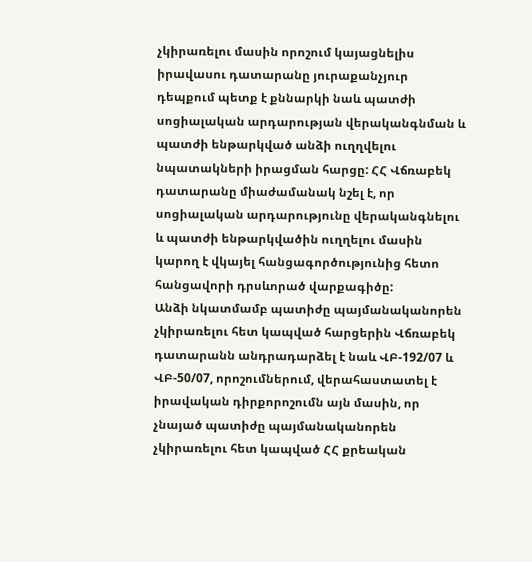չկիրառելու մասին որոշում կայացնելիս իրավասու դատարանը յուրաքանչյուր դեպքում պետք է քննարկի նաև պատժի սոցիալական արդարության վերականգնման և պատժի ենթարկված անձի ուղղվելու նպատակների իրացման հարցը: ՀՀ Վճռաբեկ դատարանը միաժամանակ նշել է, որ սոցիալական արդարությունը վերականգնելու և պատժի ենթարկվածին ուղղելու մասին կարող է վկայել հանցագործությունից հետո հանցավորի դրսևորած վարքագիծը:
Անձի նկատմամբ պատիժը պայմանականորեն չկիրառելու հետ կապված հարցերին Վճռաբեկ դատարանն անդրադարձել է նաև ՎԲ-192/07 և ՎԲ-50/07, որոշումներում, վերահաստատել է իրավական դիրքորոշումն այն մասին, որ չնայած պատիժը պայմանականորեն չկիրառելու հետ կապված ՀՀ քրեական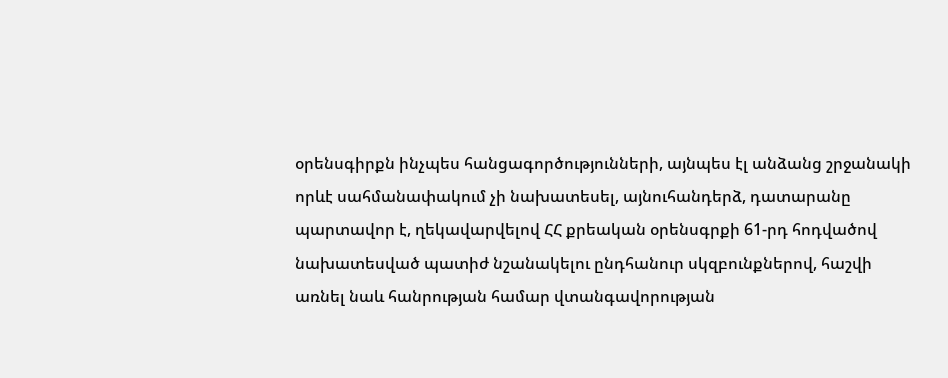օրենսգիրքն ինչպես հանցագործությունների, այնպես էլ անձանց շրջանակի որևէ սահմանափակում չի նախատեսել, այնուհանդերձ, դատարանը պարտավոր է, ղեկավարվելով ՀՀ քրեական օրենսգրքի 61-րդ հոդվածով նախատեսված պատիժ նշանակելու ընդհանուր սկզբունքներով, հաշվի առնել նաև հանրության համար վտանգավորության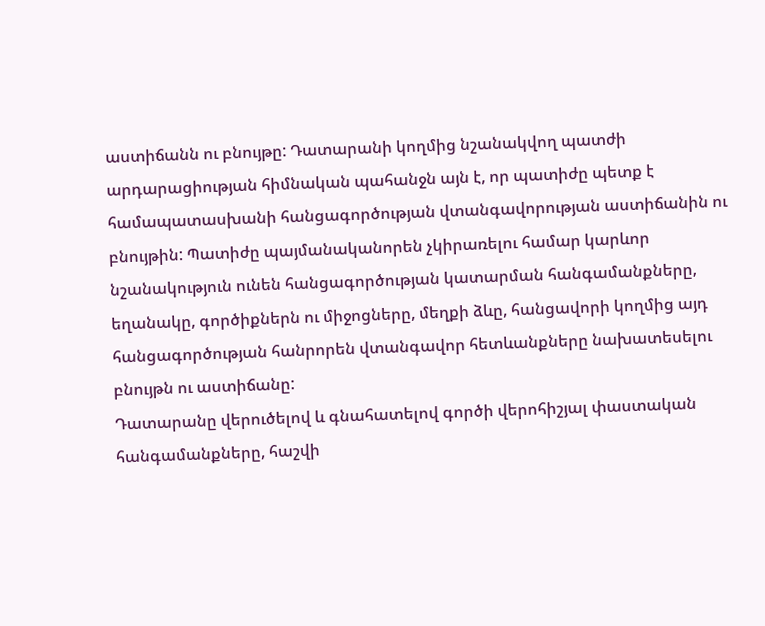աստիճանն ու բնույթը: Դատարանի կողմից նշանակվող պատժի արդարացիության հիմնական պահանջն այն է, որ պատիժը պետք է համապատասխանի հանցագործության վտանգավորության աստիճանին ու բնույթին: Պատիժը պայմանականորեն չկիրառելու համար կարևոր նշանակություն ունեն հանցագործության կատարման հանգամանքները, եղանակը, գործիքներն ու միջոցները, մեղքի ձևը, հանցավորի կողմից այդ հանցագործության հանրորեն վտանգավոր հետևանքները նախատեսելու բնույթն ու աստիճանը:
Դատարանը վերուծելով և գնահատելով գործի վերոհիշյալ փաստական հանգամանքները, հաշվի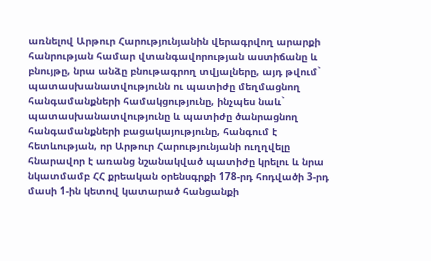առնելով Արթուր Հարությունյանին վերագրվող արարքի հանրության համար վտանգավորության աստիճանը և բնույթը, նրա անձը բնութագրող տվյալները, այդ թվում` պատասխանատվությունն ու պատիժը մեղմացնող հանգամանքների համակցությունը, ինչպես նաև` պատասխանատվությունը և պատիժը ծանրացնող հանգամանքների բացակայությունը, հանգում է հետևության, որ Արթուր Հարությունյանի ուղղվելը հնարավոր է առանց նշանակված պատիժը կրելու և նրա նկատմամբ ՀՀ քրեական օրենսգրքի 178-րդ հոդվածի 3-րդ մասի 1-ին կետով կատարած հանցանքի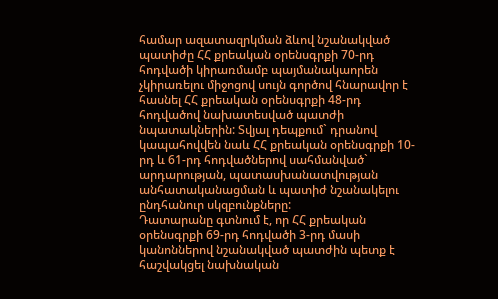համար ազատազրկման ձևով նշանակված պատիժը ՀՀ քրեական օրենսգրքի 70-րդ հոդվածի կիրառմամբ պայմանակաորեն չկիրառելու միջոցով սույն գործով հնարավոր է հասնել ՀՀ քրեական օրենսգրքի 48-րդ հոդվածով նախատեսված պատժի նպատակներին: Տվյալ դեպքում` դրանով կապահովվեն նաև ՀՀ քրեական օրենսգրքի 10-րդ և 61-րդ հոդվածներով սահմանված` արդարության, պատասխանատվության անհատականացման և պատիժ նշանակելու ընդհանուր սկզբունքները:
Դատարանը գտնում է, որ ՀՀ քրեական օրենսգրքի 69-րդ հոդվածի 3-րդ մասի կանոններով նշանակված պատժին պետք է հաշվակցել նախնական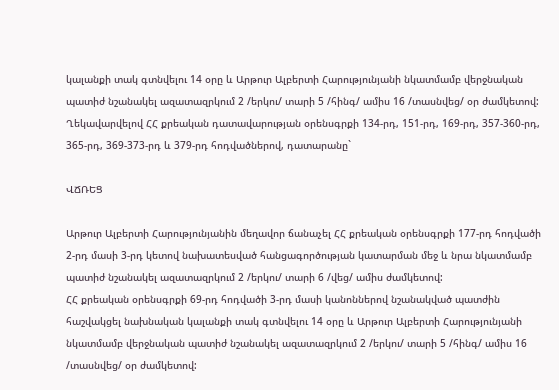կալանքի տակ գտնվելու 14 օրը և Արթուր Ալբերտի Հարությունյանի նկատմամբ վերջնական պատիժ նշանակել ազատազրկում 2 /երկու/ տարի 5 /հինգ/ ամիս 16 /տասնվեց/ օր ժամկետով:
Ղեկավարվելով ՀՀ քրեական դատավարության օրենսգրքի 134-րդ, 151-րդ, 169-րդ, 357-360-րդ, 365-րդ, 369-373-րդ և 379-րդ հոդվածներով, դատարանը`

ՎՃՌԵՑ

Արթուր Ալբերտի Հարությունյանին մեղավոր ճանաչել ՀՀ քրեական օրենսգրքի 177-րդ հոդվածի 2-րդ մասի 3-րդ կետով նախատեսված հանցագործության կատարման մեջ և նրա նկատմամբ պատիժ նշանակել ազատազրկում 2 /երկու/ տարի 6 /վեց/ ամիս ժամկետով:
ՀՀ քրեական օրենսգրքի 69-րդ հոդվածի 3-րդ մասի կանոններով նշանակված պատժին հաշվակցել նախնական կալանքի տակ գտնվելու 14 օրը և Արթուր Ալբերտի Հարությունյանի նկատմամբ վերջնական պատիժ նշանակել ազատազրկում 2 /երկու/ տարի 5 /հինգ/ ամիս 16 /տասնվեց/ օր ժամկետով: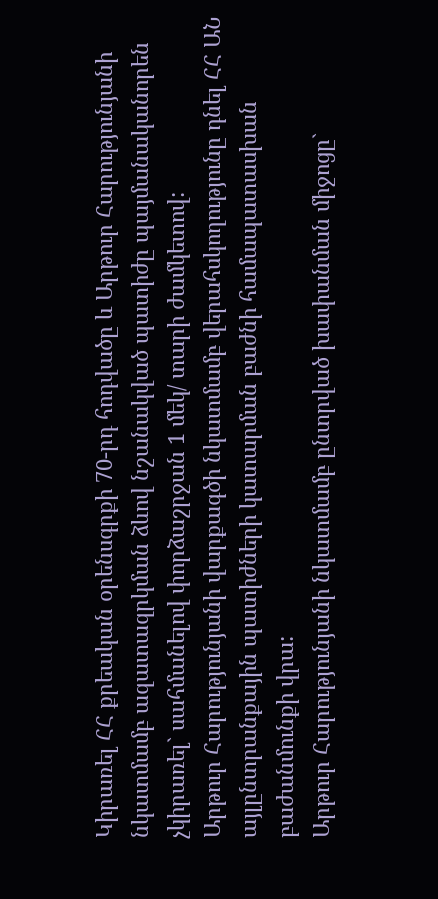Կիրառել ՀՀ քրեական օրենսգրքի 70-րդ հոդվածը և Արթուր Հարությունյանի նկատմամբ ազատազրկման ձևով նշանակված պատիժը պայմանականորեն չկիրառել` սահմանելով փորձաշրջան 1 մեկ/ տարի ժամկետով:
Արթուր Հարությունյանի վարքագծի նկատմամբ վերահսկողությունը դնել ՀՀ ԱՆ այլընտրանքային պատիժների կատարման բաժնի համապատասխան բաժանմունքի վրա:
Արթուր Հարությունյանի նկատմամբ ընտրված խափանման միջոցը`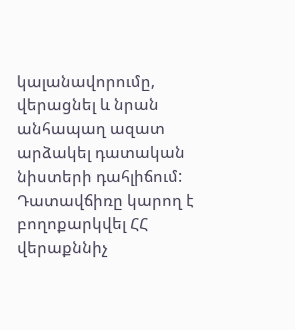կալանավորումը, վերացնել և նրան անհապաղ ազատ արձակել դատական նիստերի դահլիճում:
Դատավճիռը կարող է բողոքարկվել ՀՀ վերաքննիչ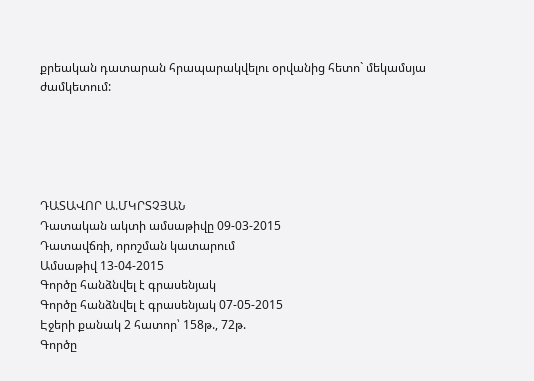քրեական դատարան հրապարակվելու օրվանից հետո` մեկամսյա ժամկետում:





ԴԱՏԱՎՈՐ Ա.ՄԿՐՏՉՅԱՆ
Դատական ակտի ամսաթիվը 09-03-2015
Դատավճռի, որոշման կատարում
Ամսաթիվ 13-04-2015
Գործը հանձնվել է գրասենյակ
Գործը հանձնվել է գրասենյակ 07-05-2015
Էջերի քանակ 2 հատոր՝ 158թ., 72թ.
Գործը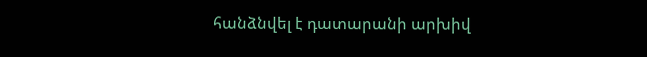հանձնվել է դատարանի արխիվ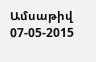Ամսաթիվ 07-05-2015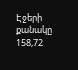Էջերի քանակը 158,72